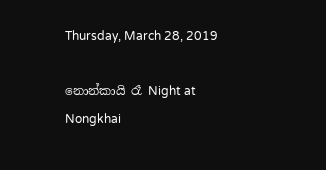Thursday, March 28, 2019

නොන්කායි රෑ Night at Nongkhai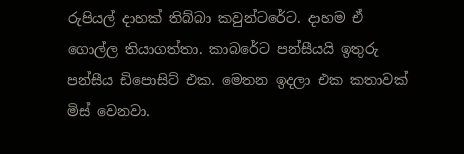රුපියල් දාහක් තිබ්බා කවුන්ටරේට. දාහම ඒ ගොල්ල තියාගත්තා. කාබරේට පන්සීයයි ඉතුරු පන්සීය ඩිපොසිට් එක. මෙතන ඉදලා එක කතාවක් මිස් වෙනවා.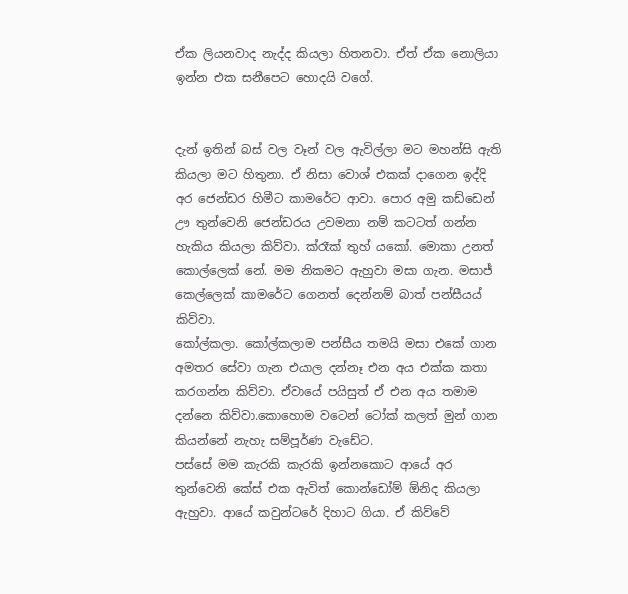ඒක ලියනවාද නැද්ද කියලා හිතනවා. ඒත් ඒක නොලියා ඉන්න එක සනීපෙට හොදයි වගේ.


දැන් ඉතින් බස් වල වෑන් වල ඇවිල්ලා මට මහන්සි ඇති කියලා මට හිතුනා. ඒ නිසා වොශ් එකක් දාගෙන ඉද්දි අර ජෙන්ඩර හිමීට කාමරේට ආවා. පොර අමු කඩ්ඩෙන් ඌ තුන්වෙනි ජෙන්ඩරය උවමනා නම් කටටත් ගන්න හැකිය කියලා කිව්වා. ක්රෑක් තුහ් යකෝ. මොකා උනත් කොල්ලෙක් නේ. මම නිකමට ඇහුවා මසා ගැන. මසාජ් කෙල්ලෙක් කාමරේට ගෙනත් දෙන්නම් බාත් පන්සීයය් කිව්වා.
කෝල්කලා. කෝල්කලාම පන්සීය තමයි මසා එකේ ගාන අමතර සේවා ගැන එයාල දන්නෑ එන අය එක්ක කතා කරගන්න කිව්වා. ඒවායේ පයිසුත් ඒ එන අය තමාම දන්නෙ කිව්වා.කොහොම වටෙන් ටෝක් කලත් මුන් ගාන කියන්නේ නැහැ සම්පූර්ණ වැඩේට.
පස්සේ මම කැරකි කැරකි ඉන්නකොට ආයේ අර තුන්වෙනි කේස් එක ඇවිත් කොන්ඩෝම් ඕනිද කියලා ඇහුවා. ආයේ කවුන්ටරේ දිහාට ගියා. ඒ කිව්වේ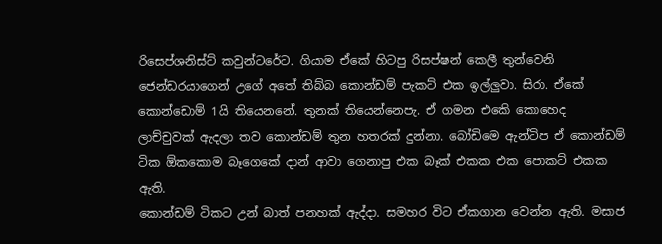රිසෙප්ශනිස්ට් කවුන්ටරේට. ගියාම ඒකේ හිටපු රිසප්ෂන් කෙලී තුන්වෙනි ජෙන්ඩරයාගෙන් උගේ අතේ තිබ්බ කොන්ඩම් පැකට් එක ඉල්ලුවා. සිරා. ඒකේ කොන්ඩොම් 1යි තියෙනනේ. තුනක් තියෙන්නෙපැ. ඒ ගමන එකෙි කොහෙද ලාච්චුවක් ඇදලා තව කොන්ඩම් තුන හතරක් දුන්නා. බෝඩිමෙ ඇන්ටිප ඒ කොන්ඩම් ටික ඕකකොම බෑගෙකේ දාන් ආවා ගෙනාපු එක බෑක් එකක එක පොකට් එකක ඇති.
කොන්ඩම් ටිකට උන් බාත් පනහක් ඇද්දා. සමහර විට ඒකගාන වෙන්න ඇති. මසාජ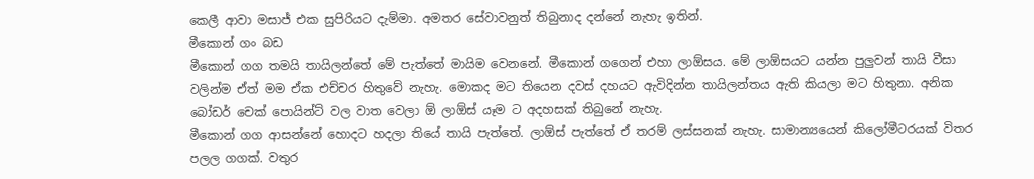කෙලී ආවා මසාජ් එක සුපිරියට දැම්මා. අමතර සේවාවනුත් තිබුනාද දන්නේ නැහැ ඉතින්.
මීකොන් ගං බඩ
මීකොන් ගග තමයි තායිලන්තේ මේ පැත්තේ මායිම වෙනනේ. මීකොන් ගගෙන් එහා ලාඕසය. මේ ලාඕසයට යන්න පුලුවන් තායි වීසා වලින්ම ඒත් මම ඒක එච්චර හිතුවේ නැහැ. මොකද මට තියෙන දවස් දහයට ඇවිදින්න තායිලන්තය ඇති කියලා මට හිතුනා. අනික බෝඩර් චෙක් පොයින්ට් වල වාත වෙලා ඕ ලාඕස් යෑම ට අදහසක් තිබුනේ නැහැ.
මීකොන් ගග ආසන්නේ හොදට හදලා තියේ තායි පැත්තේ. ලාඕස් පැත්තේ ඒ තරම් ලස්සනක් නැහැ. සාමාන්‍යයෙන් කිලෝමීටරයක් විතර පලල ගගක්. වතුර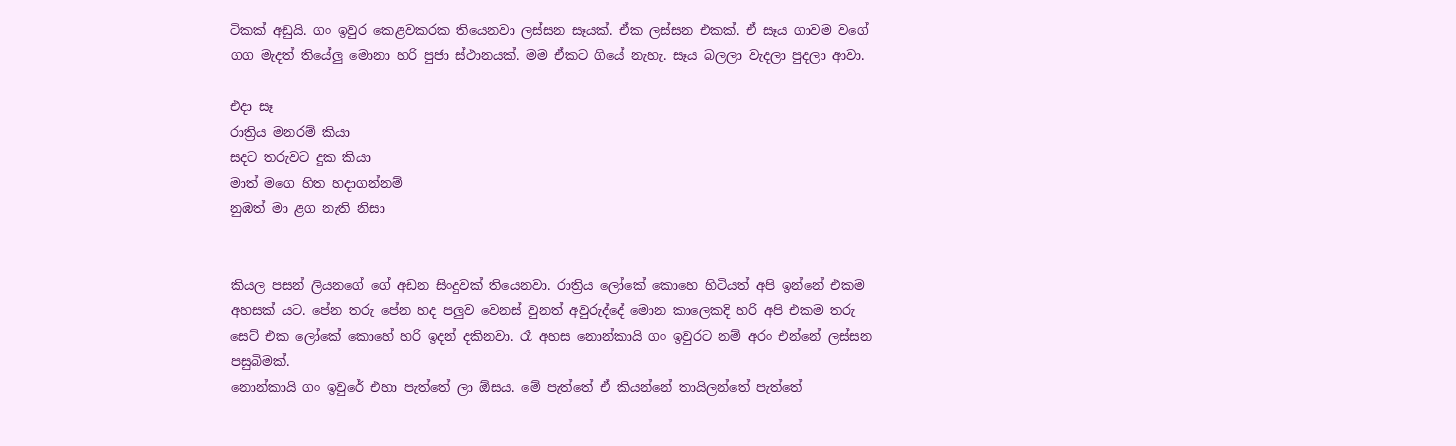ටිකක් අඩුයි. ගං ඉවුර කෙළවකරක තියෙනවා ලස්සන සෑයක්. ඒක ලස්සන එකක්. ඒ සෑය ගාවම වගේ ගග මැදත් තියේලු මොනා හරි පුජා ස්ථානයක්. මම ඒකට ගියේ නැහැ. සෑය බලලා වැදලා පුදලා ආවා.

එදා සෑ
රාත්‍රිය මනරම් කියා
සදට තරුවට දුක කියා
මාත් මගෙ හිත හදාගන්නම්
නුඹත් මා ළග නැති නිසා


කියල පසන් ලියනගේ ගේ අඩන සිංදුවක් තියෙනවා. රාත්‍රිය ලෝකේ කොහෙ හිටියත් අපි ඉන්නේ එකම අහසක් යට. පේන තරු පේන හද පලුව වෙනස් වුනත් අවුරුද්දේ මොන කාලෙකදි හරි අපි එකම තරු සෙට් එක ලෝකේ කොහේ හරි ඉදන් දකිනවා. රෑ අහස නොන්කායි ගං ඉවුරට නම් අරං එන්නේ ලස්සන පසුබිමක්.
නොන්කායි ගං ඉවුරේ එහා පැත්තේ ලා ඕසය. මේ පැත්තේ ඒ කියන්නේ තායිලන්තේ පැත්තේ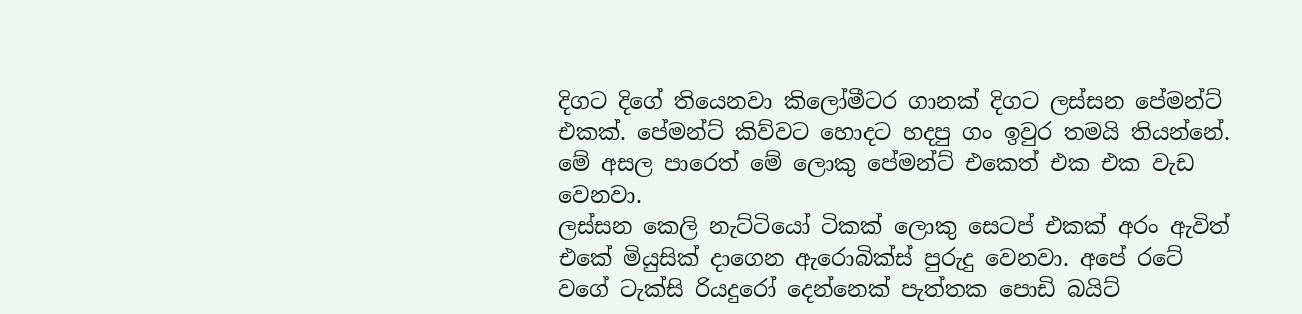දිගට දිගේ තියෙනවා කිලෝමීටර ගානක් දිගට ලස්සන පේමන්ට් එකක්. පේමන්ට් කිව්වට හොදට හදපු ගං ඉවුර තමයි තියන්නේ. මේ අසල පාරෙත් මේ ලොකු පේමන්ට් එකෙත් එක එක වැඩ වෙනවා.
ලස්සන කෙලි නැට්ටියෝ ටිකක් ලොකු සෙටප් එකක් අරං ඇවිත් එකේ මියුසික් දාගෙන ඇරොබික්ස් පුරුදු වෙනවා. අපේ රටේ වගේ ටැක්සි රියදුරෝ දෙන්නෙක් පැත්තක පොඩි බයිට්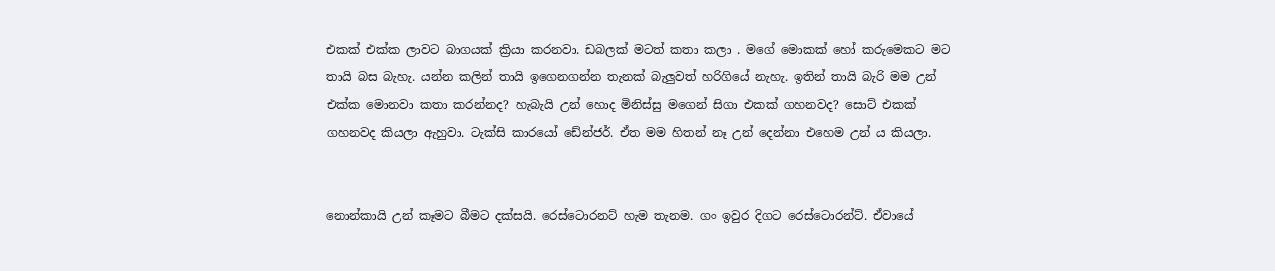එකක් එක්ක ලාවට බාගයක් ක්‍රියා කරනවා. ඩබලක් මටත් කතා කලා . මගේ මොකක් හෝ කරුමෙකට මට තායි බස බැහැ. යන්න කලින් තායි ඉගෙනගන්න තැනක් බැලුවත් හරිගියේ නැහැ. ඉතින් තායි බැරි මම උන් එක්ක මොනවා කතා කරන්නද? හැබැයි උන් හොද මිනිස්සු මගෙන් සිගා එකක් ගහනවද? සොට් එකක් ගහනවද කියලා ඇහුවා. ටැක්සි කාරයෝ ඩේන්ජර්. ඒත මම හිතන් නෑ උන් දෙන්නා එහෙම උන් ය කියලා.


නොන්කායි උන් කෑමට බීමට දක්සයි. රෙස්ටොරනට් හැම තැනම. ගං ඉවුර දිගට රෙස්ටොරන්ට්. ඒවායේ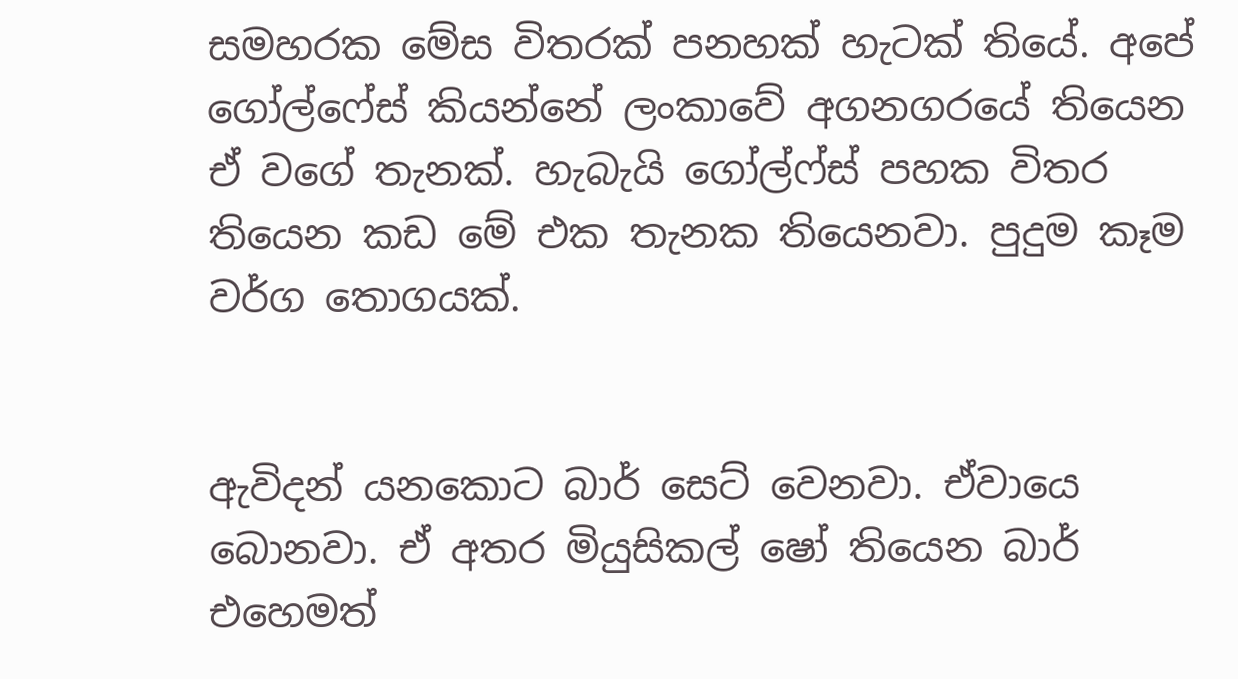සමහරක මේස විතරක් පනහක් හැටක් තියේ. අපේ ගෝල්ෆේස් කියන්නේ ලංකාවේ අගනගරයේ තියෙන ඒ වගේ තැනක්. හැබැයි ගෝල්ෆ්ස් පහක විතර තියෙන කඩ මේ එක තැනක තියෙනවා. පුදුම කෑම වර්ග තොගයක්.


ඇවිදන් යනකොට බාර් සෙට් වෙනවා. ඒවායෙ බොනවා. ඒ අතර මියුසිකල් ෂෝ තියෙන බාර් එහෙමත්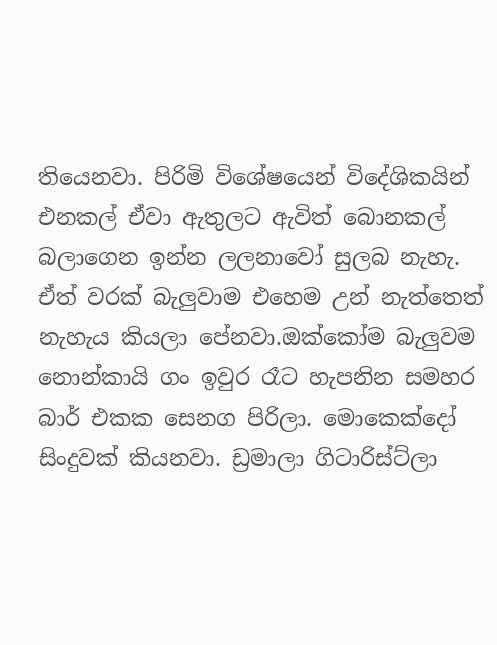තියෙනවා. පිරිමි විශේෂයෙන් විදේශිකයින් එනකල් ඒවා ඇතුලට ඇවිත් බොනකල් බලාගෙන ඉන්න ලලනාවෝ සුලබ නැහැ. ඒත් වරක් බැලුවාම එහෙම උන් නැත්තෙත් නැහැය කියලා පේනවා.ඔක්කෝම බැලුවම නොන්කායි ගං ඉවුර රෑට හැපනින සමහර බාර් එකක සෙනග පිරිලා. මොකෙක්දෝ සිංදුවක් කියනවා. ඩ්‍රමාලා ගිටාරිස්ට්ලා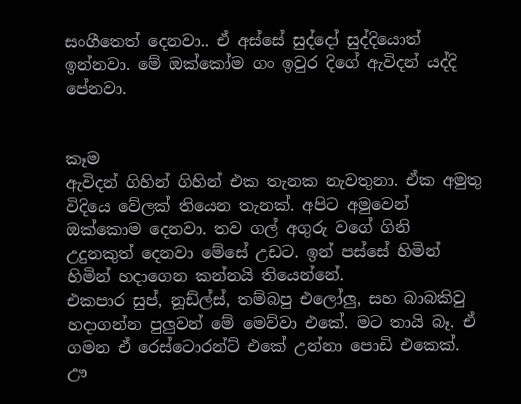සංගීතෙත් දෙනවා.. ඒ අස්සේ සුද්දෝ සුද්දියොත් ඉන්නවා. මේ ඔක්කෝම ගං ඉවුර දිගේ ඇවිදන් යද්දි පේනවා.


කෑම
ඇවිදන් ගිහින් ගිහින් එක තැනක නැවතුනා. ඒක අමුතු විදියෙ වේලක් තියෙන තැනක්. අපිට අමුවෙන් ඔක්කොම දෙනවා. තව ගල් අගුරු වගේ ගිනි උදුනකුත් දෙනවා මේසේ උඩට. ඉන් පස්සේ හිමින් හිමින් හදාගෙන කන්නයි තියෙන්නේ.
එකපාර සුප්, නූඩ්ල්ස්, තම්බපු එලෝලු, සහ බාබකිවු හදාගන්න පුලුවන් මේ මෙව්වා එකේ. මට තායි බෑ. ඒ ගමන ඒ රෙස්ටොරන්ට් එකේ උන්නා පොඩි එකෙක්. ඌ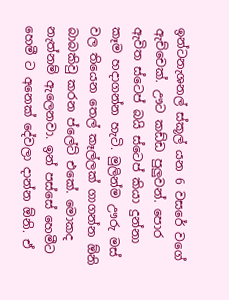ඉන්ටනැශනල් ස්කූල් යන 6 වසරේ වගේ ඇච්චෙක්. ඌට කඩ්ඩ පුලුවන්. පොර ඇවිත ස්ටෙප් බයි ස්ටෙප් කියා දුන්නා කෑම හදාගන්න හැටි. මුලින්ම ඌරු මස් වල තියෙන තෙල් කෑල්ලක් ගාගන්න ඕනි බාබකිවු කරන ප්ලේට් එකේ. මොකද නැත්නම් ඇලෙනවා. ඉන් පස්සේ හෙමීට හෙමී ට අනෙක් දේවලා දාන්න ඕනි. ඒ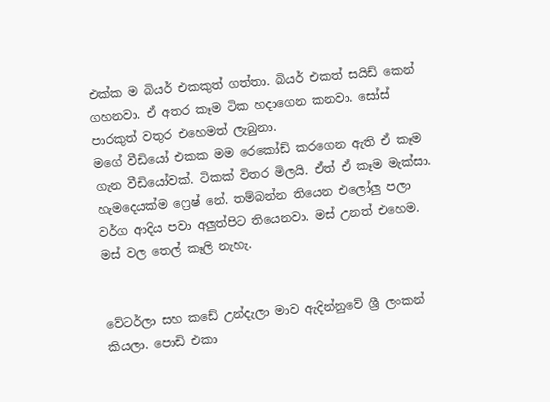එක්ක ම බියර් එකකුත් ගත්තා. බියර් එකත් සයිඩ් කෙන් ගහනවා. ඒ අතර කෑම ටික හදාගෙන කනවා. සෝස් පාරකුත් වතුර එහෙමත් ලැබුනා.
මගේ වීඩියෝ එකක මම රෙකෝඩ් කරගෙන ඇති ඒ කෑම ගැන වීඩියෝවක්. ටිකක් විතර මිලයි. ඒත් ඒ කෑම මැක්සා. හැමදෙයක්ම ෆ්‍රෙෂ් නේ. තම්බන්න තියෙන එලෝලු පලා වර්ග ආදිය පවා අලුත්පිට තියෙනවා. මස් උනත් එහෙම. මස් වල තෙල් කෑලි නැහැ.


වේටර්ලා සහ කඩේ උන්දැලා මාව ඇදින්නුවේ ශ්‍රී ලංකන් කියලා. පොඩි එකා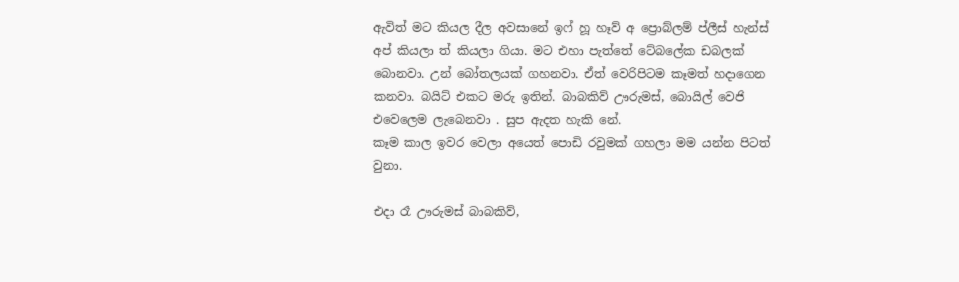ඇවිත් මට කියල දීල අවසානේ ඉෆ් හූ හෑව් අ ප්‍රොබ්ලම් ප්ලීස් හැන්ස් අප් කියලා ත් කියලා ගියා. මට එහා පැත්තේ ටේබලේක ඩබලක් බොනවා. උන් බෝතලයක් ගහනවා. ඒත් වෙරිපිටම කෑමත් හදාගෙන කනවා. බයිට් එකට මරු ඉතින්. බාබකිව් ඌරුමස්, බොයිල් වෙජි එවෙලෙම ලැබෙනවා . සුප ඇදත හැකි නේ.
කෑම කාල ඉවර වෙලා අයෙත් පොඩි රවුමක් ගහලා මම යන්න පිටත් වුනා.

එදා රෑ ඌරුමස් බාබකිව්,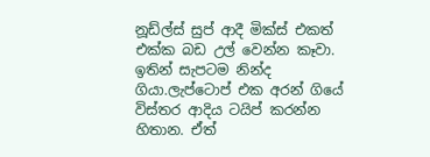නූඩ්ල්ස් සුප් ආදී මික්ස් එකත් එක්ක බඩ උල් වෙන්න කෑවා. ඉතින් සැපටම නින්ද ගියා.ලැප්ටොප් එක අරන් ගියේ විස්තර ආදිය ටයිප් කරන්න හිතාන. ඒත්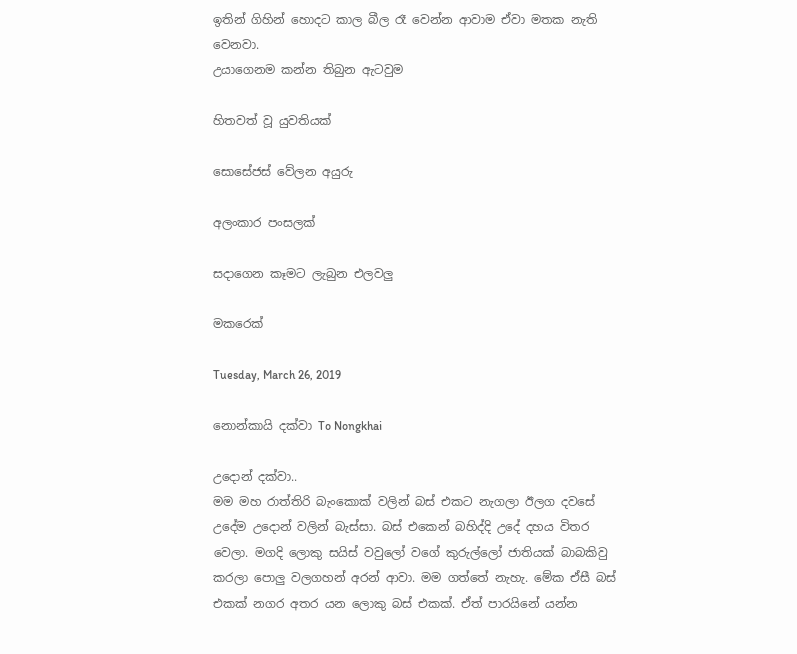ඉතින් ගිහින් හොදට කාල බීල රෑ වෙන්න ආවාම ඒවා මතක නැති වෙනවා.
උයාගෙනම කන්න තිබුන ඇටවුම

හිතවත් වූ යුවතියක්

සොසේජස් වේලන අයුරු

අලංකාර පංසලක්

සදාගෙන කෑමට ලැබුන එලවලු

මකරෙක්

Tuesday, March 26, 2019

නොන්කායි දක්වා To Nongkhai

උදොන් දක්වා..
මම මහ රාත්තිරි බැංකොක් වලින් බස් එකට නැගලා ඊලග දවසේ උදේම උදොන් වලින් බැස්සා. බස් එකෙන් බහිද්දි උදේ දහය විතර වෙලා. මගදි ලොකු සයිස් වවුලෝ වගේ කුරුල්ලෝ ජාතියක් බාබකිවු කරලා පොලු වලගහන් අරන් ආවා. මම ගත්තේ නැහැ. මේක ඒසී බස් එකක් නගර අතර යන ලොකු බස් එකක්. ඒත් පාරයිනේ යන්න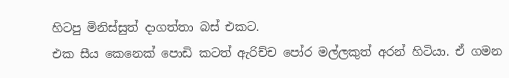හිටපු මිනිස්සුත් දාගත්තා බස් එකට.
එක සීය කෙනෙක් පොඩි කටත් ඇරිච්ච පෝර මල්ලකුත් අරන් හිටියා. ඒ ගමන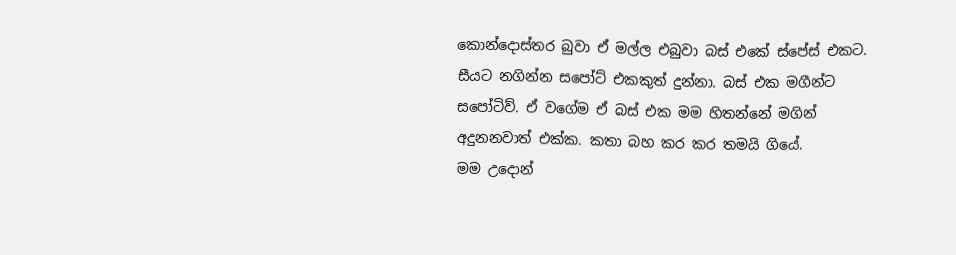කොන්දොස්තර බුවා ඒ මල්ල එබුවා බස් එකේ ස්පේස් එකට. සීයට නගින්න සපෝට් එකකුත් දුන්නා. බස් එක මගීන්ට සපෝටිව්. ඒ වගේම ඒ බස් එක මම හිතන්නේ මගින් අදුනනවාත් එක්ක. කතා බහ කර කර තමයි ගියේ.
මම උදොන්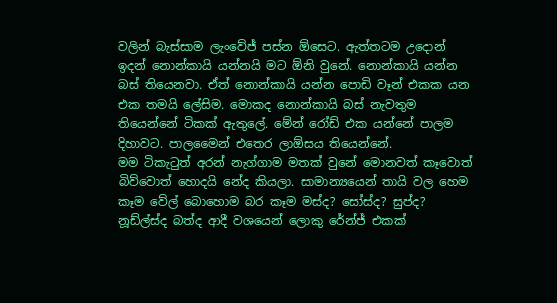වලින් බැස්සාම ලැංවේජ් පස්න ඕසෙට. ඇත්තටම උදොන් ඉදන් නොන්කායි යන්නයි මට ඕනි වුනේ. නොන්කායි යන්න බස් තියෙනවා. ඒත් නොන්කායි යන්න පොඩි වෑන් එකක යන එක තමයි ලේසිම. මොකද නොන්කායි බස් නැවතුම තියෙන්නේ ටිකක් ඇතුලේ. මේන් රෝඩ් එක යන්නේ පාලම දිහාවට. පාලමෛන් එතෙර ලාඕසය තියෙන්නේ.
මම ටිකැටුත් අරන් නැග්ගාම මතක් වුනේ මොනවත් කෑවොත් බිව්වොත් හොදයි නේද කියලා. සාමාන්‍යයෙන් තායි වල හෙම කෑම වේල් බොහොම බර කෑම මස්ද? සෝස්ද? සුප්ද? නූඩ්ල්ස්ද බත්ද ආදී වශයෙන් ලොකු රේන්ජ් එකක්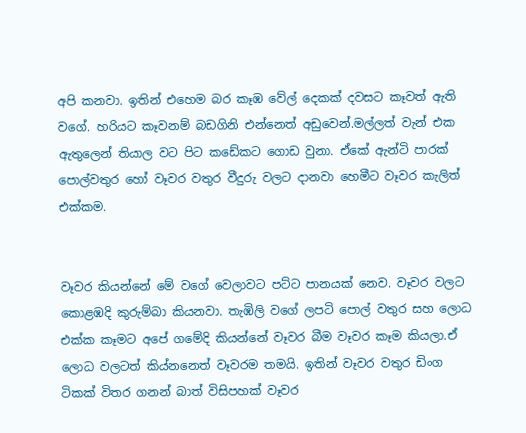අපි කනවා. ඉතින් එහෙම බර කෑඹ වේල් දෙකක් දවසට කෑවත් ඇති වගේ. හරියට කෑවනම් බඩගිනි එන්නෙත් අඩුවෙන්.මල්ලත් වැන් එක ඇතුලෙන් තියාල වට පිට කඩේකට ගොඩ වුනා. ඒකේ ඇන්ටි පාරක් පොල්වතුර හෝ වෑවර වතුර වීදුරු වලට දානවා හෙමීට වෑවර කැලිත් එක්කම.


වෑවර කියන්නේ මේ වගේ වෙලාවට පට්ට පානයක් නෙව. වෑවර වලට කොළඹදි කුරුම්බා කියනවා. තැඹිලි වගේ ලපටි පොල් වතුර සහ ලොධ එක්ක කෑමට අපේ ගමේදි කියන්නේ වෑවර බීම වෑවර කෑම කියලා.ඒ ලොධ වලටත් කිය්නනෙත් වෑවරම තමයි. ඉතින් වෑවර වතුර ඩිංග ටිකක් විතර ගනන් බාත් විසිපහක් වෑවර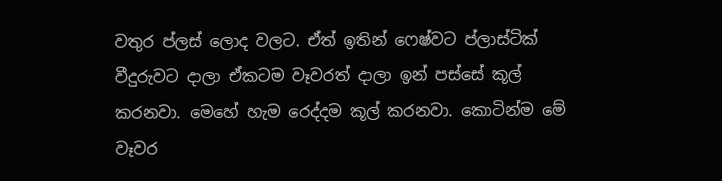වතුර ප්ලස් ලොද වලට. ඒත් ඉතින් ෆෙෂ්වට ප්ලාස්ටික් වීදුරුවට දාලා ඒකටම වෑවරත් දාලා ඉන් පස්සේ කූල් කරනවා. මෙහේ හැම රෙද්දම කූල් කරනවා. කොටින්ම මේ වෑවර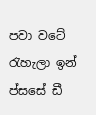පවා වටේ රැහැලා ඉන් ප්සසේ ඩී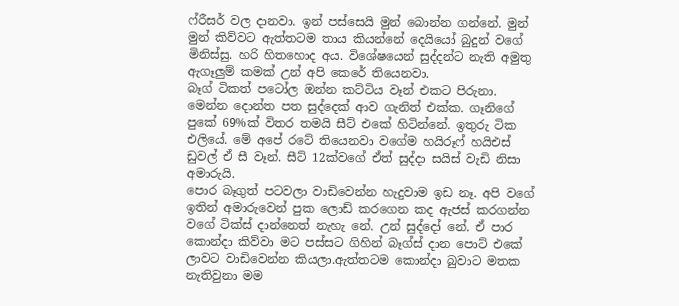ෆ්රීසර් වල දානවා. ඉන් පස්සෙයි මුන් බොන්න ගන්නේ. මුන් මුන් කිව්වට ඇත්තටම තාය කියන්නේ දෙයියෝ බුදුන් වගේ මිනිස්සු. හරි හිතහොද අය. විශේෂයෙන් සුද්දන්ට නැති අමුතු ඇගෑලුම් කමක් උන් අපි කෙරේ තියෙනවා.
බෑග් ටිකත් පටෝල ඔන්න කට්ටිය වෑන් එකට පිරුනා. මෙන්න දොන්ත පත සුද්දෙක් ආව ගැනිත් එක්ක. ගෑනිගේ පුකේ 69%ක් විතර තමයි සීට් එකේ හිටින්නේ. ඉතුරු ටික එලියේ. මේ අපේ රටේ තියෙනවා වගේම හයිරූෆ් හයිඑස් ඩුවල් ඒ සී වෑන්. සීට් 12ක්වගේ ඒත් සුද්දා සයිස් වැඩි නිසා අමාරුයි.
පොර බෑගුත් පටවලා වාඩිවෙන්න හැදුවාම ඉඩ නෑ. අපි වගේ ඉතින් අමාරුවෙන් පුක ලොඩ් කරගෙන කද ඇජස් කරගන්න වගේ ටික්ස් දාන්නෙත් නැහැ නේ. උන් සුද්දෝ නේ. ඒ පාර කොන්දා කිව්වා මට පස්සට ගිහින් බෑග්ස් දාන පොට් එකේ ලාවට වාඩිවෙන්න කියලා.ඇත්තටම කොන්දා බුවාට මතක නැතිවුනා මම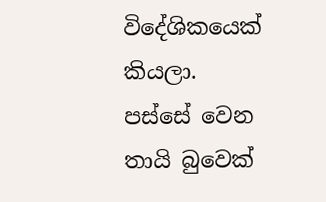විදේශිකයෙක් කියලා. පස්සේ වෙන තායි බුවෙක්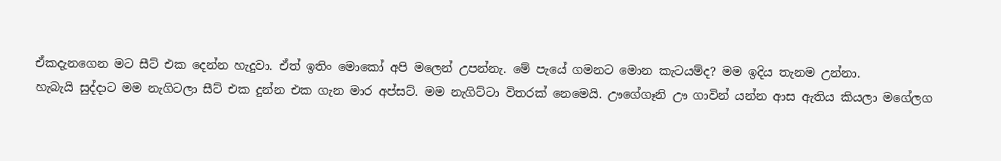ඒකදැනගෙන මට සීට් එක දෙන්න හැදුවා. ඒත් ඉතිං මොකෝ අපි මලෙන් උපන්නැ. මේ පැයේ ගමනට මොන කැටයම්ද? මම ඉදිය තැනම උන්නා.
හැබැයි සුද්දාට මම නැගිටලා සීට් එක දුන්න එක ගැන මාර අප්සට්. මම නැගිට්ටා විතරක් නෙමෙයි. ඌගේගෑනි ඌ ගාවින් යන්න ආස ඇතිය කියලා මගේලග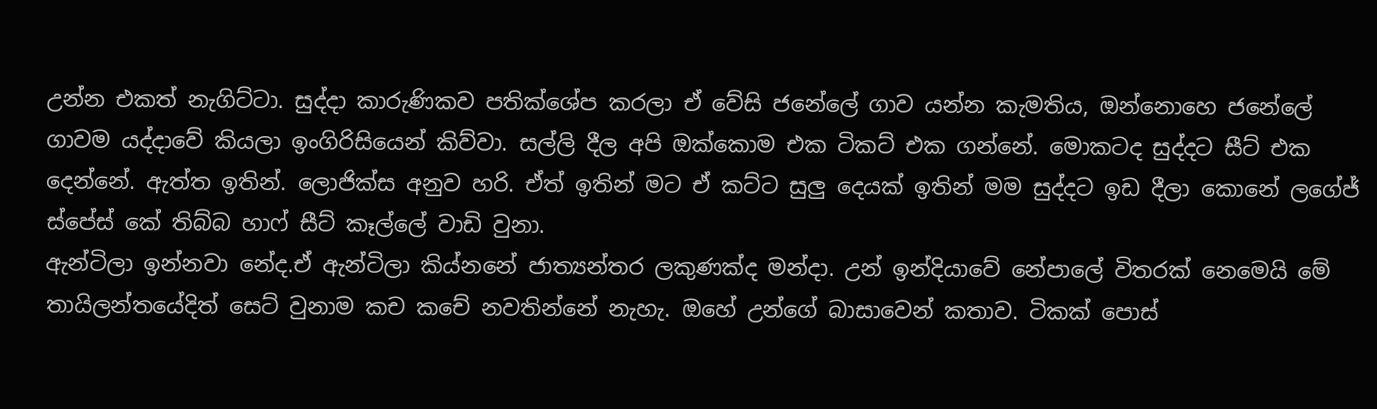උන්න එකත් නැගිට්ටා. සුද්දා කාරුණිකව පතික්ශේප කරලා ඒ වේසි ජනේලේ ගාව යන්න කැමතිය, ඔන්නොහෙ ජනේලේ ගාවම යද්දාවේ කියලා ඉංගිරිසියෙන් කිව්වා. සල්ලි දීල අපි ඔක්කොම එක ටිකට් එක ගන්නේ. මොකටද සුද්දට සීට් එක දෙන්නේ. ඇත්ත ඉතින්. ලොජික්ස අනුව හරි. ඒත් ඉතින් මට ඒ කට්ට සුලු දෙයක් ඉතින් මම සුද්දට ඉඩ දීලා කොනේ ලගේජ් ස්පේස් කේ තිබ්බ හාෆ් සීට් කෑල්ලේ වාඩි වුනා.
ඇන්ටිලා ඉන්නවා නේද.ඒ ඇන්ටිලා කිය්නනේ ජාත්‍යන්තර ලකුණක්ද මන්දා. උන් ඉන්දියාවේ නේපාලේ විතරක් නෙමෙයි මේ තායිලන්තයේදිත් සෙට් වුනාම කච කචේ නවතින්නේ නැහැ. ඔහේ උන්ගේ බාසාවෙන් කතාව. ටිකක් පොස්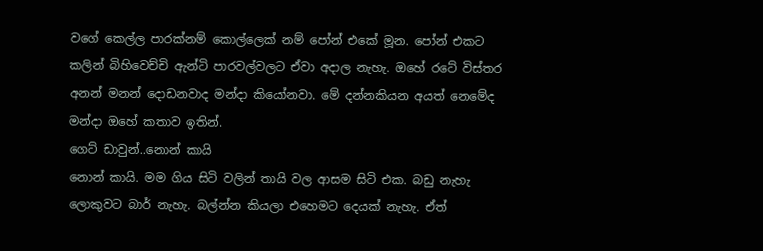වගේ කෙල්ල පාරක්නම් කොල්ලෙක් නම් පෝන් එකේ මූන. පෝන් එකට කලින් බිහිවෙච්චි ඇන්ටි පාරවල්වලට ඒවා අදාල නැහැ. ඔහේ රටේ විස්තර අනන් මනන් දොඩනවාද මන්දා කියෝනවා. මේ දන්නකියන අයත් නෙමේද මන්දා ඔහේ කතාව ඉතින්.
ගෙට් ඩාවුන්..නොන් කායි
නොන් කායි. මම ගිය සිටි වලින් තායි වල ආසම සිටි එක. බඩු නැහැ ලොකුවට බාර් නැහැ. බල්න්න කියලා එහෙමට දෙයක් නැහැ. ඒත්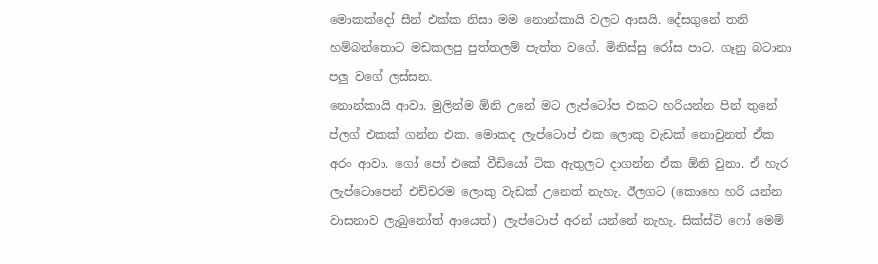මොකක්දෝ සීන් එක්ක නිසා මම නොන්කායි වලට ආසයි. දේසගුනේ තනි හම්බන්තොට මඩකලපු පුත්තලම් පැත්ත වගේ. මිනිස්සු රෝස පාට. ගෑනු බටානා පලු වගේ ලස්සන.
නොන්කායි ආවා. මුලින්ම ඕනි උනේ මට ලැප්ටෝප එකට හරියන්න පින් තුනේ ප්ලග් එකක් ගන්න එක. මොකද ලැප්ටොප් එක ලොකු වැඩක් නොවුනත් ඒක අරං ආවා. ගෝ පෝ එකේ වීඩියෝ ටික ඇතුලට දාගන්න ඒක ඕනි වුනා. ඒ හැර ලැප්ටොපෙන් එච්චරම ලොකු වැඩක් උනෙත් නැහැ. ඊලගට (කොහෙ හරි යන්න වාසනාව ලැබුනෝත් ආයෙත්) ලැප්ටොප් අරන් යන්නේ නැහැ. සික්ස්ටි ෆෝ මෙම්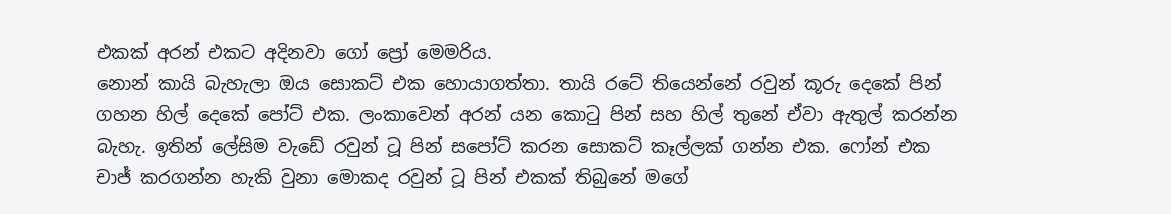එකක් අරන් එකට අදිනවා ගෝ ප්‍රෝ මෙමරිය.
නොන් කායි බැහැලා ඔය සොකට් එක හොයාගත්තා. තායි රටේ තියෙන්නේ රවුන් කූරු දෙකේ පින් ගහන හිල් දෙකේ පෝට් එක. ලංකාවෙන් අරන් යන කොටු පින් සහ හිල් තුනේ ඒවා ඇතුල් කරන්න බැහැ. ඉතින් ලේසිම වැඩේ රවුන් ටූ පින් සපෝට් කරන සොකට් කෑල්ලක් ගන්න එක. ෆෝන් එක චාජ් කරගන්න හැකි වුනා මොකද රවුන් ටූ පින් එකක් තිබුනේ මගේ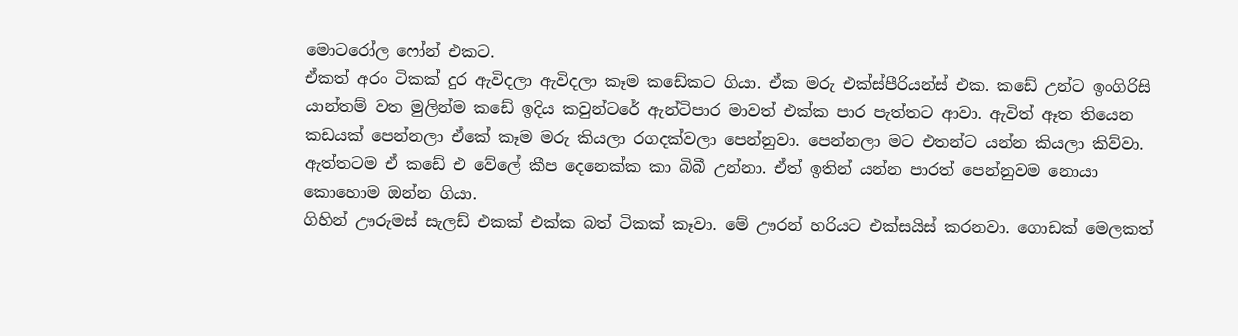මොටරෝල ෆෝන් එකට.
ඒකත් අරං ටිකක් දුර ඇවිදලා ඇවිදලා කෑම කඩේකට ගියා. ඒක මරු එක්ස්පීරියන්ස් එක. කඩේ උන්ට ඉංගිරිසි යාන්තම් වත මුලින්ම කඩේ ඉදිය කවුන්ටරේ ඇන්ටිපාර මාවත් එක්ක පාර පැත්තට ආවා. ඇවිත් ඈත තියෙන කඩයක් පෙන්නලා ඒකේ කෑම මරු කියලා රගදක්වලා පෙන්නුවා. පෙන්නලා මට එතන්ට යන්න කියලා කිව්වා. ඇත්තටම ඒ කඩේ එ වේලේ කීප දෙනෙක්ක කා බිබී උන්නා. ඒත් ඉතින් යන්න පාරත් පෙන්නුවම නොයා කොහොම ඔන්න ගියා.
ගිහින් ඌරුමස් සැලඩ් එකක් එක්ක බත් ටිකක් කෑවා. මේ ඌරන් හරියට එක්සයිස් කරනවා. ගොඩක් මෙලකත්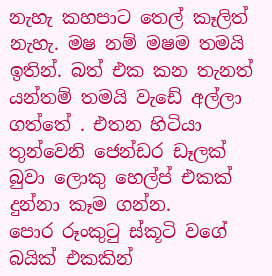නැහැ කහපාට තෙල් කෑලිත් නැහැ. මෂ නම් මෂම තමයි ඉතින්. බත් එක කන තැනත් යන්තම් තමයි වැඩේ අල්ලා ගත්තේ . එතන හිටියා තුන්වෙනි ජෙන්ඩර ඩෑලක් බුවා ලොකු හෙල්ප් එකක් දුන්නා කෑම ගන්න.
පොර රූංකුටු ස්කූටි වගේ බයික් එකකින්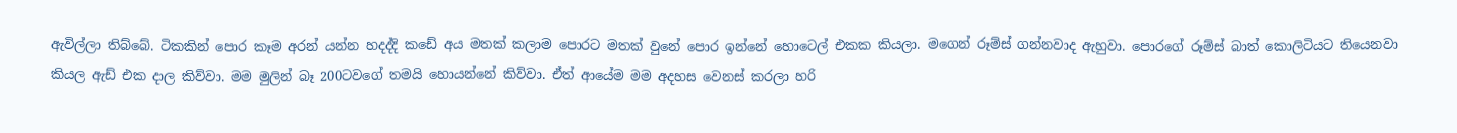ඇවිල්ලා තිබ්බේ. ටිකකින් පොර කෑම අරන් යන්න හදද්දි කඩේ අය මතක් කලාම පොරට මතක් වුනේ පොර ඉන්නේ හොටෙල් එකක කියලා. මගෙන් රූම්ස් ගන්නවාද ඇහුවා. පොරගේ රූම්ස් බාත් කොලිටියට තියෙනවා කියල ඇඩ් එක දාල කිව්වා. මම මුලින් බෑ 200ටවගේ තමයි හොයන්නේ කිව්වා. ඒත් ආයේම මම අදහස වෙනස් කරලා හරි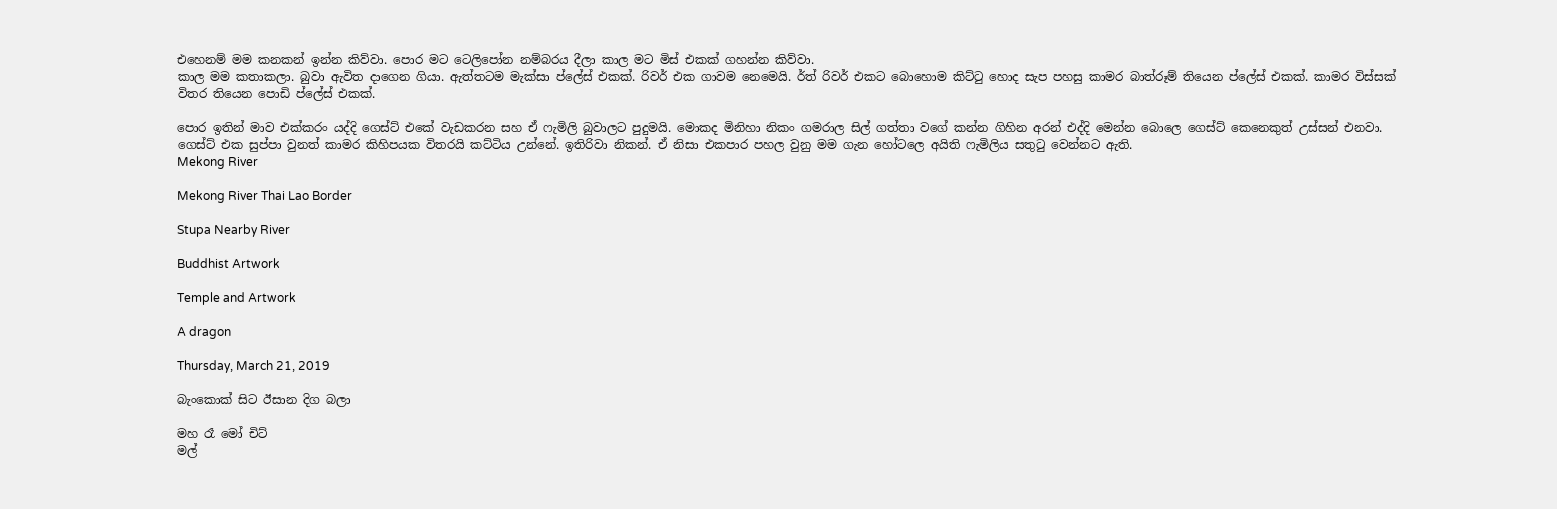එහෙනම් මම කනකන් ඉන්න කිව්වා. පොර මට ටෙලිපෝන නම්බරය දීලා කාල මට මිස් එකක් ගහන්න කිව්වා.
කාල මම කතාකලා. බුවා ඇවිත දාගෙන ගියා. ඇත්තටම මැක්සා ප්ලේස් එකක්. රිවර් එක ගාවම නෙමෙයි. ර්ත් රිවර් එකට බොහොම කිට්ටු හොද සැප පහසු කාමර බාත්රූම් තියෙන ප්ලේස් එකක්. කාමර විස්සක් විතර තියෙන පොඩි ප්ලේස් එකක්.

පොර ඉතින් මාව එක්කරං යද්දි ගෙස්ට් එකේ වැඩකරන සහ ඒ ෆැමිලි බුවාලට පුදුමයි. මොකද මිනිහා නිකං ගමරාල සිල් ගත්තා වගේ කන්න ගිහින අරන් එද්දි මෙන්න බොලෙ ගෙස්ට් කෙනෙකුත් උස්සන් එනවා. ගෙස්ට් එක සුප්පා වුනත් කාමර කිහිපයක විතරයි කට්ටිය උන්නේ. ඉතිරිවා නිකන්. ඒ නිසා එකපාර පහල වුනු මම ගැන හෝටලෙ අයිති ෆැමිලිය සතුටු වෙන්නට ඇති.
Mekong River

Mekong River Thai Lao Border

Stupa Nearby River

Buddhist Artwork

Temple and Artwork

A dragon

Thursday, March 21, 2019

බැංකොක් සිට ඊසාන දිග බලා

මහ රෑ මෝ චිට්
මල්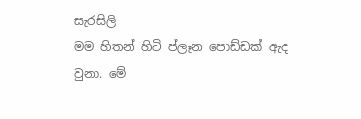සැරසිලි
මම හිතන් හිටි ප්ලෑන පොඩ්ඩක් ඇද වුනා. මේ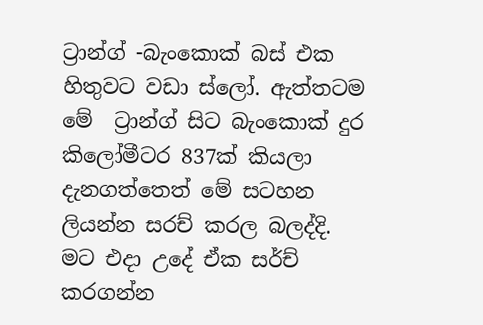ට්‍රාන්ග් -බැංකොක් බස් එක හිතුවට වඩා ස්ලෝ. ඇත්තටම මේ  ට්‍රාන්ග් සිට බැංකොක් දුර කිලෝමීටර 837ක් කියලා දැනගත්තෙත් මේ සටහන ලියන්න සරච් කරල බලද්දි. මට එදා උදේ ඒක සර්ච් කරගන්න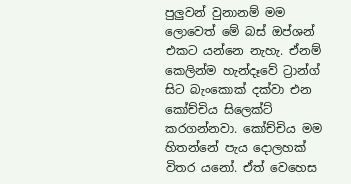පුලුවන් වුනානම් මම ලොවෙත් මේ බස් ඔප්ශන් එකට යන්නෙ නැහැ. ඒනම් කෙලින්ම හැන්දෑවේ ට්‍රාන්ග් සිට බැංකොක් දක්වා එන කෝච්චිය සිලෙක්ට් කරගන්නවා. කෝච්චිය මම හිතන්නේ පැය දොලහක් විතර යනෝ. ඒත් වෙහෙස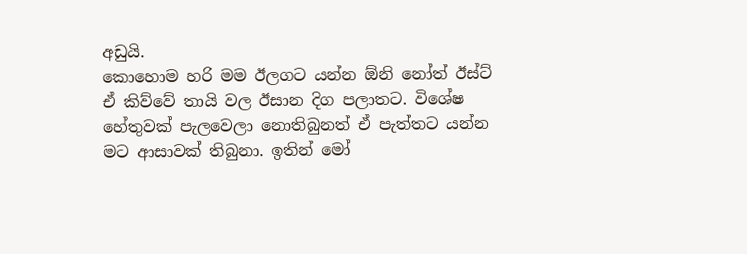අඩුයි.
කොහොම හරි මම ඊලගට යන්න ඕනි නෝත් ඊස්ට් ඒ කිව්වේ තායි වල ඊසාන දිග පලාතට. විශේෂ හේතුවක් පැලවෙලා නොතිබුනත් ඒ පැත්තට යන්න මට ආසාවක් තිබුනා. ඉතින් මෝ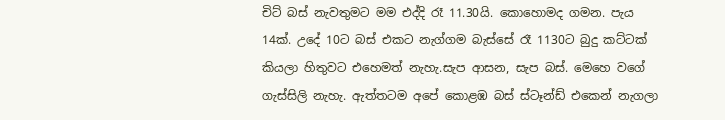චිට් බස් නැවතුමට මම එද්දි රෑ 11.30යි. කොහොමද ගමන. පැය 14ක්. උදේ 10ට බස් එකට නැග්ගම බැස්සේ රෑ 1130ට බුදු කට්ටක් කියලා හිතුවට එහෙමත් නැහැ.සැප ආසන, සැප බස්. මෙහෙ වගේ ගැස්සිලි නැහැ. ඇත්තටම අපේ කොළඹ බස් ස්ටෑන්ඩ් එකෙන් නැගලා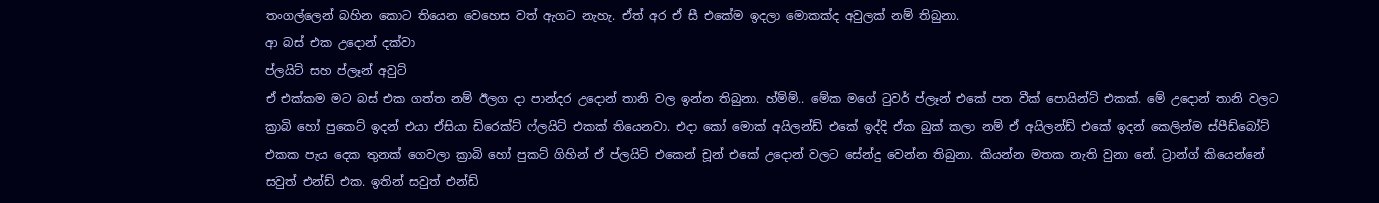තංගල්ලෙන් බහින කොට තියෙන වෙහෙස වත් ඇගට නැහැ. ඒත් අර ඒ සී එකේම ඉදලා මොකක්ද අවුලක් නම් තිබුනා.
ආ බස් එක උදොන් දක්වා
ප්ලයිට් සහ ප්ලෑන් අවුට්
ඒ එක්කම මට බස් එක ගත්ත නම් ඊලග දා පාන්දර උදොන් තානි වල ඉන්න තිබුනා. හ්ම්ම්.. මේක මගේ ටුවර් ප්ලෑන් එකේ පත වීක් පොයින්ට් එකක්. මේ උදොන් තානි වලට ක්‍රාබි හෝ පුකෙට් ඉදන් එයා ඒසියා ඩිරෙක්ට් ෆ්ලයිට් එකක් තියෙනවා. එදා කෝ මොක් අයිලන්ඩ් එකේ ඉද්දි ඒක බුක් කලා නම් ඒ අයිලන්ඩ් එකේ ඉදන් කෙලින්ම ස්පීඩ්බෝට් එකක පැය දෙක තුනක් ගෙවලා ක්‍රාබි හෝ පුකට් ගිහින් ඒ ප්ලයිට් එකෙන් චූන් එකේ උදොන් වලට සේන්දු වෙන්න තිබුනා. කියන්න මතක නැති වුනා නේ. ට්‍රාන්ග් කියෙන්නේ සවුත් එන්ඩ් එක. ඉතින් සවුත් එන්ඩ්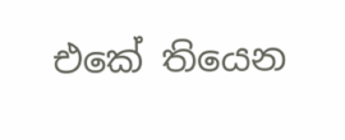එකේ තියෙන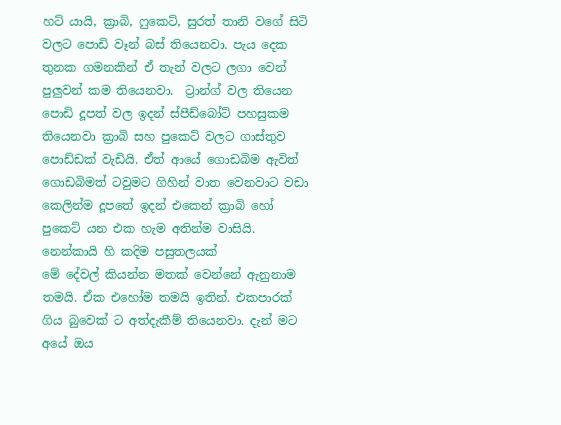හට් යායි, ක්‍රාබි, ෆුකෙට්, සුරත් තානි වගේ සිටි වලට පොඩි වෑන් බස් තියෙනවා. පැය දෙක තුනක ගමනකින් ඒ තැන් වලට ලගා වෙන් පුලුවන් කම තියෙනවා.  ට්‍රාන්ග් වල තියෙන පොඩි දූපත් වල ඉදන් ස්පීඩ්බෝට් පහසුකම තියෙනවා ක්‍රාබි සහ පුකෙට් වලට ගාස්තුව පොඩ්ඩක් වැඩියි. ඒත් ආයේ ගොඩබිම ඇවිත් ගොඩබිමත් ටවුමට ගිහින් වාත වෙනවාට වඩා කෙලින්ම දූපතේ ඉදන් එකෙන් ක්‍රාබි හෝ පුකෙට් යන එක හැම අතින්ම වාසියි.
නෙන්කායි හි කදිම පසුතලයක්
මේ දේවල් කියන්න මතක් වෙන්නේ ඇනුනාම තමයි. ඒක එහෝම තමයි ඉතින්. එකපාරක් ගිය බුවෙක් ට අත්දැකීම් තියෙනවා. දැන් මට අයේ ඔය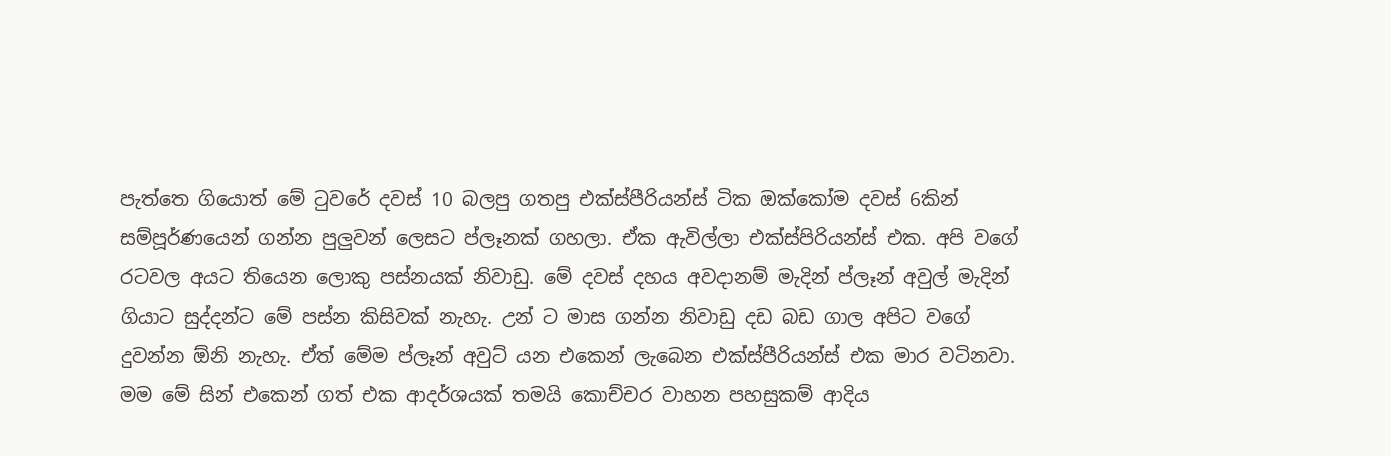පැත්තෙ ගියොත් මේ ටුවරේ දවස් 10 බලපු ගතපු එක්ස්පීරියන්ස් ටික ඔක්කෝම දවස් 6කින් සම්පූර්ණයෙන් ගන්න පුලුවන් ලෙසට ප්ලෑනක් ගහලා. ඒක ඇවිල්ලා එක්ස්පිරියන්ස් එක. අපි වගේ රටවල අයට තියෙන ලොකු පස්නයක් නිවාඩු. මේ දවස් දහය අවදානම් මැදින් ප්ලෑන් අවුල් මැදින් ගියාට සුද්දන්ට මේ පස්න කිසිවක් නැහැ. උන් ට මාස ගන්න නිවාඩු දඩ බඩ ගාල අපිට වගේ දුවන්න ඕනි නැහැ. ඒත් මේම ප්ලෑන් අවුට් යන එකෙන් ලැබෙන එක්ස්පීරියන්ස් එක මාර වටිනවා. මම මේ සින් එකෙන් ගත් එක ආදර්ශයක් තමයි කොච්චර වාහන පහසුකම් ආදිය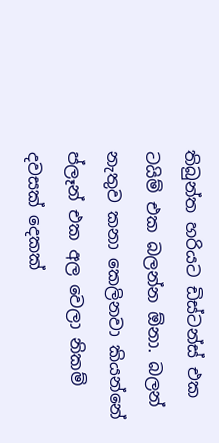තිබුන්ත හරියට ඩිස්ටන්ස් එක ටයිම් එක බලන්න ඕනා. බලන් නැතුව කනා කෙලිනවා කියන්නේ ප්ලෑන් එක අල වෙලා නිකම් දවසක් දෙකක්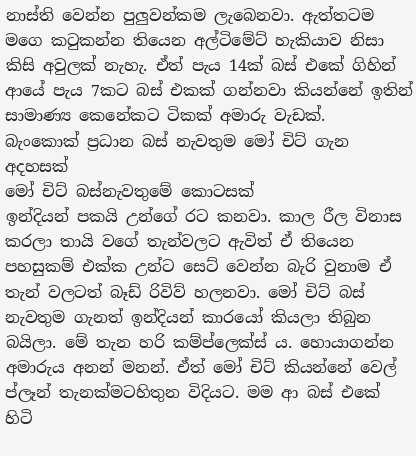නාස්ති වෙන්න පුලුවන්කම ලැබෙනවා. ඇත්තටම මගෙ කටුකන්න තියෙන අල්ටිමේට් හැකියාව නිසා කිසි අවුලක් නැහැ. ඒත් පැය 14ක් බස් එකේ ගිහින් ආයේ පැය 7කට බස් එකක් ගන්නවා කියන්නේ ඉතින් සාමාණ්‍ය කෙනේකට ටිකක් අමාරු වැඩක්.
බැංකොක් ප්‍රධාන බස් නැවතුම මෝ චිට් ගැන අදහසක්
මෝ චිට් බස්නැවතුමේ කොටසක්
ඉන්දියන් පකයි උන්ගේ රට කනවා. කාල රීල විනාස කරලා තායි වගේ තැන්වලට ඇවිත් ඒ තියෙන පහසුකම් එක්ක උන්ට සෙට් වෙන්න බැරි වුනාම ඒ තැන් වලටත් බෑඩ් රිවිව් හලනවා. මෝ චිට් බස් නැවතුම ගැනත් ඉන්දියන් කාරයෝ කියලා තිබුන බයිලා. මේ තැන හරි කම්ප්ලෙක්ස් ය. හොයාගන්න අමාරුය අනන් මනන්. ඒත් මෝ චිට් කියන්නේ වෙල් ප්ලෑන් තැනක්මටහිතුන විදියට. මම ආ බස් එකේ හිටි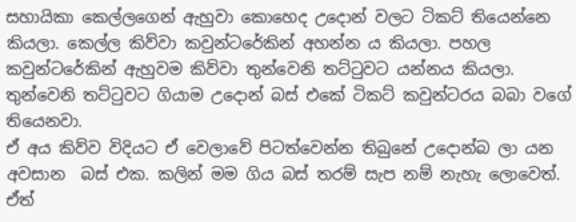සහායිකා කෙල්ලගෙන් ඇහුවා කොහෙද උදොන් වලට ටිකට් තියෙන්නෙ කියලා. කෙල්ල කිව්වා කවුන්ටරේකින් අහන්න ය කියලා. පහල කවුන්ටරේකින් ඇහුවම කිව්වා තුන්වෙනි තට්ටුවට යන්නය කියලා. තුන්වෙනි තට්ටුවට ගියාම උදොන් බස් එකේ ටිකට් කවුන්ටරය බබා වගේ තියෙනවා.
ඒ අය කිව්ව විදියට ඒ වෙලාවේ පිටත්වෙන්න තිබුනේ උදොන්බ ලා යන අවසාන  බස් එක. කලින් මම ගිය බස් තරම් සැප නම් නැහැ ලොවෙත්. ඒත්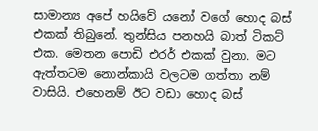සාමාන්‍ය අපේ හයිවේ යනෝ වගේ හොද බස් එකක් තිබුනේ. තුන්සිය පනහයි බාත් ටිකට් එක. මෙතන පොඩි එරර් එකක් වුනා. මට ඇත්තටම නොන්කායි වලටම ගත්තා නම් වාසියි. එහෙනම් ඊට වඩා හොද බස්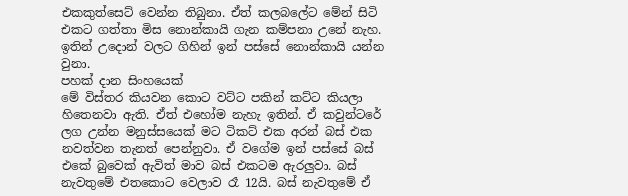එකකුත්සෙට් වෙන්න තිබුනා. ඒත් කලබලේට මේන් සිටි එකට ගත්තා මිස නොන්කායි ගැන කම්පනා උනේ නැහ. ඉතින් උදොන් වලට ගිහින් ඉන් පස්සේ නොන්කායි යන්න වුනා.
පහක් දාන සිංහයෙක්
මේ විස්තර කියවන කොට වට්ට පකින් කට්ට කියලා හිතෙනවා ඇති. ඒත් එහෝම නැහැ ඉතින්. ඒ කවුන්ටරේ ලග උන්න මනුස්සයෙක් මට ටිකට් එක අරන් බස් එක නවත්වන තැනත් පෙන්නුවා. ඒ වගේම ඉන් පස්සේ බස් එකේ බුවෙක් ඇවිත් මාව බස් එකටම ඇරලුවා. බස් නැවතුමේ එතකොට වෙලාව රෑ 12යි. බස් නැවතුමේ ඒ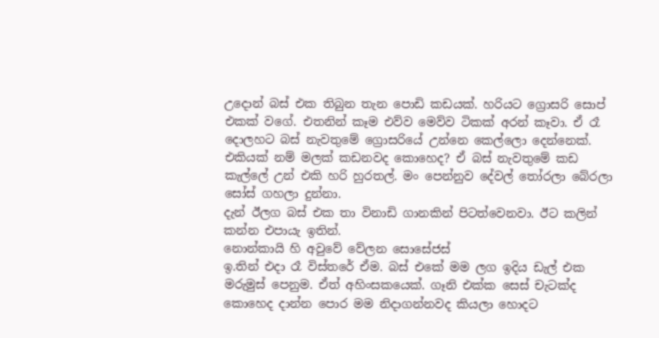උදොන් බස් එක තිබුන තැන පොඩි කඩයක්. හරියට ග්‍රොසරි සොප් එකක් වගේ. එතනින් කෑම එව්ව මෙව්ව ටිකක් අරන් කෑවා. ඒ රෑ දොලහට බස් නැවතුමේ ග්‍රොසරියේ උන්නෙ කෙල්ලො දෙන්නෙක්. එකියක් නම් මලක් කඩනවද කොහෙද? ඒ බස් නැවතුමේ කඩ කැල්ලේ උන් එකි හරි හුරතල්. මං පෙන්නුව දේවල් තෝරලා බේරලා සෝස් ගහලා දුන්නා.
දැන් ඊලග බස් එක තා විනාඩි ගානකින් පිටත්වෙනවා. ඊට කලින් කන්න එපායැ ඉතින්.
නොන්කායි හි අවුවේ වේලන සොසේජස්
ඉ.තින් එදා රෑ විස්තරේ ඒම. බස් එකේ මම ලග ඉදිය ඩැල් එක මරුමුස් පෙනුම. ඒත් අහිංසකයෙක්. ගෑනි එක්ක සෙස් චැටක්ද කොහෙද දාන්න පොර මම නිදාගන්නවද කියලා හොදට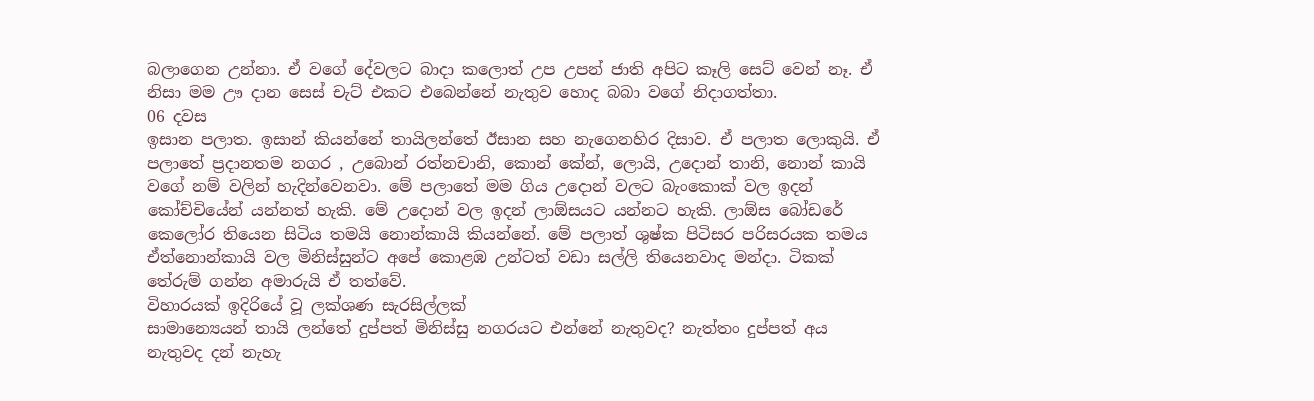බලාගෙන උන්නා. ඒ වගේ දේවලට බාදා කලොත් උප උපන් ජාති අපිට කෑලි සෙට් වෙන් නෑ. ඒ නිසා මම ඌ දාන සෙස් චැට් එකට එබෙන්නේ නැතුව හොද බබා වගේ නිදාගත්තා.
06 දවස
ඉසාන පලාත. ඉසාන් කියන්නේ තායිලන්තේ ඊසාන සහ නැගෙනහිර දිසාව. ඒ පලාත ලොකුයි. ඒ පලාතේ ප්‍රදානතම නගර , උබොන් රත්නචානි, කොන් කේන්, ලොයි, උදොන් තානි, නොන් කායි වගේ නම් වලින් හැදින්වෙනවා. මේ පලාතේ මම ගිය උදොන් වලට බැංකොක් වල ඉදන් කෝච්චියේන් යන්නත් හැකි. මේ උදොන් වල ඉදන් ලාඕසයට යන්නට හැකි. ලාඕස බෝඩරේ කෙලෝර තියෙන සිටිය තමයි නොන්කායි කියන්නේ. මේ පලාත් ශුෂ්ක පිටිසර පරිසරයක තමය ඒත්නොන්කායි වල මිනිස්සුන්ට අපේ කොළඹ උන්ටත් වඩා සල්ලි තියෙනවාද මන්දා. ටිකක් තේරුම් ගන්න අමාරුයි ඒ තත්වේ.
විහාරයක් ඉදිරියේ වූ ලක්ශණ සැරසිල්ලක්
සාමාන්‍යෙයන් තායි ලන්තේ දුප්පත් මිනිස්සු නගරයට එන්නේ නැතුවද? නැත්තං දුප්පත් අය නැතුවද දන් නැහැ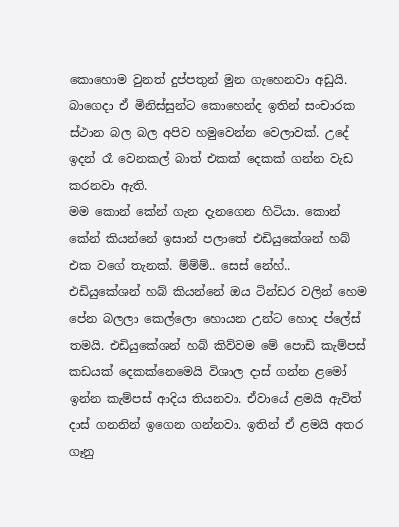කොහොම වුනත් දුප්පතුන් මුන ගැහෙනවා අඩුයි. බාගෙදා ඒ මිනිස්සුන්ට කොහෙන්ද ඉතින් සංචාරක ස්ථාන බල බල අපිව හමුවෙන්න වෙලාවක්. උදේ ඉදන් රෑ වෙනකල් බාත් එකක් දෙකක් ගන්න වැඩ කරනවා ඇති.
මම කොන් කේන් ගැන දැනගෙන හිටියා. කොන් කේන් කියන්නේ ඉසාන් පලාතේ එඩියුකේශන් හබ් එක වගේ තැනක්. ම්ම්ම්.. සෙස් නේහ්..  එඩියුකේශන් හබ් කියන්නේ ඔය ටින්ඩර වලින් හෙම පේන බලලා කෙල්ලො හොයන උන්ට හොද ප්ලේස් තමයි. එඩියුකේශන් හබ් කිව්වම මේ පොඩි කැම්පස් කඩයක් දෙකක්නෙමෙයි විශාල දාස් ගන්න ළමෝ ඉන්න කැම්පස් ආදිය තියනවා. ඒවායේ ළමයි ඇවිත් දාස් ගනනින් ඉගෙන ගන්නවා. ඉතින් ඒ ළමයි අතර ගෑනු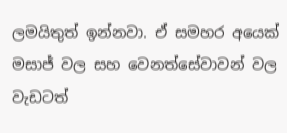ලමයිතුත් ඉන්නවා. ඒ සමහර අයෙක් මසාජ් වල සහ වෙනත්සේවාවන් වල වැඩටත්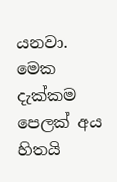යනවා.
මෙක දැක්කම පෙලක් අය හිතයි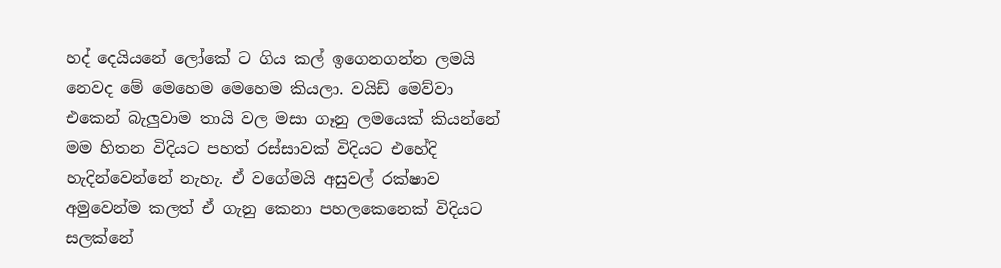හද් දෙයියනේ ලෝකේ ට ගිය කල් ඉගෙනගන්න ලමයි නෙවද මේ මෙහෙම මෙහෙම කියලා. වයිඩ් මෙව්වා එකෙන් බැලුවාම තායි වල මසා ගෑනු ලමයෙක් කියන්නේ මම හිතන විදියට පහත් රස්සාවක් විදියට එහේදි හැදින්වෙන්නේ නැහැ. ඒ වගේමයි අසුවල් රක්ෂාව අමුවෙන්ම කලත් ඒ ගැනු කෙනා පහලකෙනෙක් විදියට සලක්නේ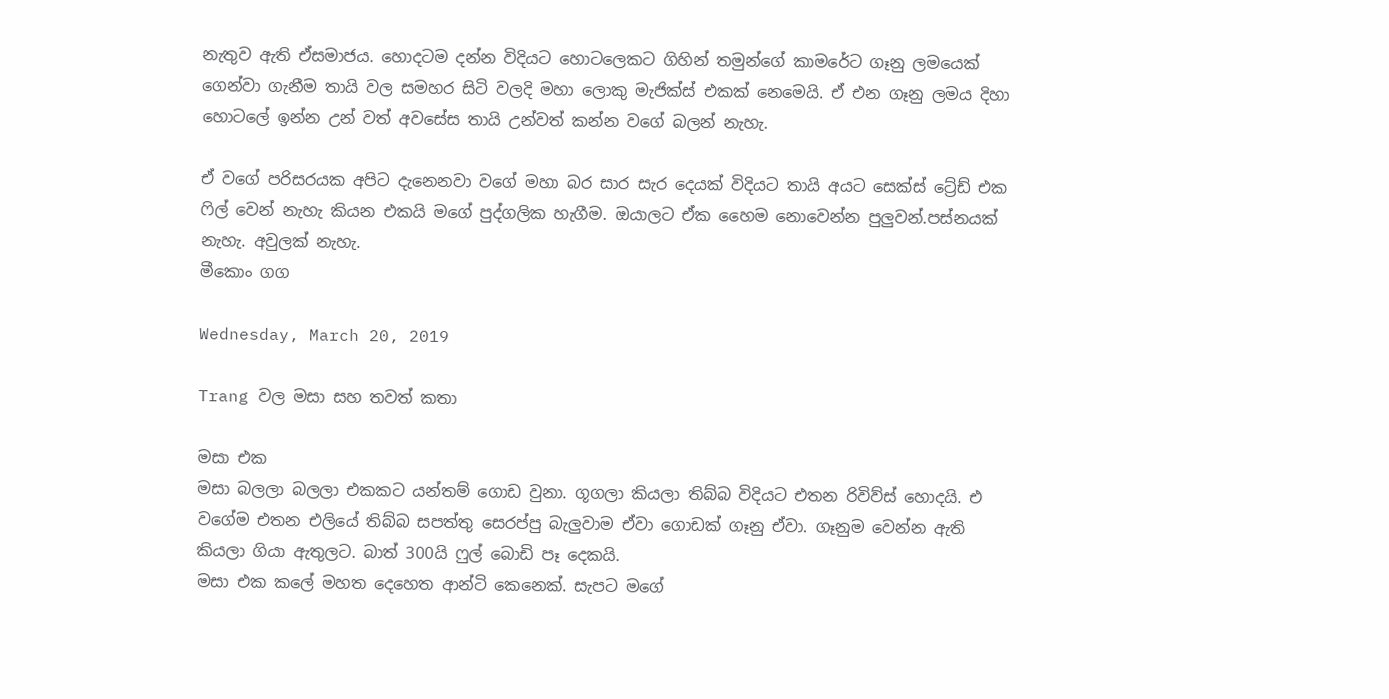නැතුව ඇති ඒසමාජය. හොදටම දන්න විදියට හොටලෙකට ගිහින් තමුන්ගේ කාමරේට ගෑනු ලමයෙක් ගෙන්වා ගැනීම තායි වල සමහර සිටි වලදි මහා ලොකු මැජික්ස් එකක් නෙමෙයි. ඒ එන ගෑනු ලමය දිහා හොටලේ ඉන්න උන් වත් අවසේස තායි උන්වත් කන්න වගේ බලන් නැහැ.

ඒ වගේ පරිසරයක අපිට දැනෙනවා වගේ මහා බර සාර සැර දෙයක් විදියට තායි අයට සෙක්ස් ට්‍රේඩ් එක ෆිල් වෙන් නැහැ කියන එකයි මගේ පුද්ගලික හැගීම. ඔයාලට ඒක හෛම නොවෙන්න පුලුවන්.පස්නයක් නැහැ. අවුලක් නැහැ.
මීකොං ගග

Wednesday, March 20, 2019

Trang වල මසා සහ තවත් කතා

මසා එක
මසා බලලා බලලා එකකට යන්තම් ගොඩ වුනා. ගූගලා කියලා තිබ්බ විදියට එතන රිවිව්ස් හොදයි. එ වගේම එතන එලියේ තිබ්බ සපත්තු සෙරප්පු බැලුවාම ඒවා ගොඩක් ගෑනු ඒවා. ගෑනුම වෙන්න ඇති කියලා ගියා ඇතුලට. බාත් 300යි ෆුල් බොඩි පෑ දෙකයි.
මසා එක කලේ මහත දෙහෙත ආන්ටි කෙනෙක්. සැපට මගේ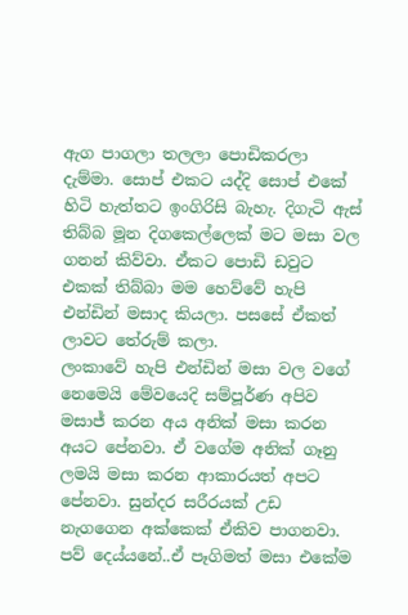ඇග පාගලා තලලා පොඩිකරලා දැම්මා. සොප් එකට යද්දි සොප් එකේ හිටි හැත්තට ඉංගිරිසි බැහැ. දිගැටි ඇස් තිබ්බ මූන දිගකෙල්ලෙක් මට මසා වල ගනන් කිව්වා. ඒකට පොඩි ඩවුට එකක් තිබ්බා මම හෙව්වේ හැපි එන්ඩින් මසාද කියලා. පසසේ ඒකත් ලාවට තේරුම් කලා.
ලංකාවේ හැපි එන්ඩින් මසා වල වගේ නෙමෙයි මේවයෙදි සම්පූර්ණ අපිව මසාජ් කරන අය අනික් මසා කරන අයට පේනවා. ඒ වගේම අනික් ගෑනු ලමයි මසා කරන ආකාරයත් අපට පේනවා. සුන්දර සරීරයක් උඩ නැගගෙන අක්කෙක් ඒකිව පාගනවා. පව් දෙය්යනේ..ඒ පෑගිමත් මසා එකේම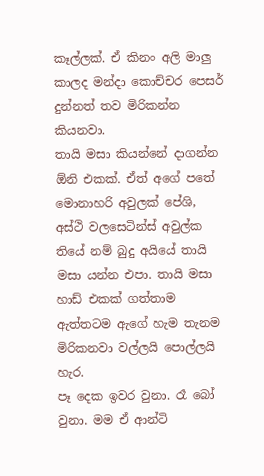කෑල්ලක්. ඒ කිනං අලි මාලු කාලද මන්දා කොච්චර පෙසර් දුන්නත් තව මිරිකන්න කියනවා.
තායි මසා කියන්නේ දාගන්න ඕනි එකක්. ඒත් අගේ පතේ මොනාහරි අවුලක් පේශි, අස්ථි වලසෙටින්ස් අවුල්ක තියේ නම් බුදු අයියේ තායි මසා යන්න එපා. තායි මසා හාඩ් එකක් ගත්තාම ඇත්තටම ඇගේ හැම තැනම මිරිකනවා වල්ලයි පොල්ලයි හැර.
පෑ දෙක ඉවර වුනා. රෑ බෝ වුනා. මම ඒ ආන්ටි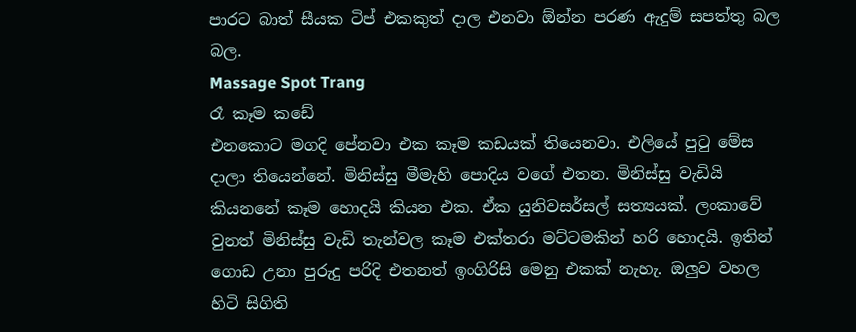පාරට බාත් සීයක ටිප් එකකුත් දාල එනවා ඕන්න පරණ ඇදුම් සපත්තු බල බල.
Massage Spot Trang
රෑ කෑම කඩේ
එනකොට මගදි පේනවා එක කෑම කඩයක් තියෙනවා. එලියේ පුටු මේස දාලා තියෙන්නේ. මිනිස්සු මීමැහි පොදිය වගේ එතන. මිනිස්සු වැඩියි කියනනේ කෑම හොදයි කියන එක. ඒක යුනිවසර්සල් සත්‍යයක්. ලංකාවේ වුනත් මිනිස්සු වැඩි තැන්වල කෑම එක්තරා මට්ටමකින් හරි හොදයි. ඉතින් ගොඩ උනා පුරුදු පරිදි එතනත් ඉංගිරිසි මෙනු එකක් නැහැ. ඔලුව වහල හිටි සිගිති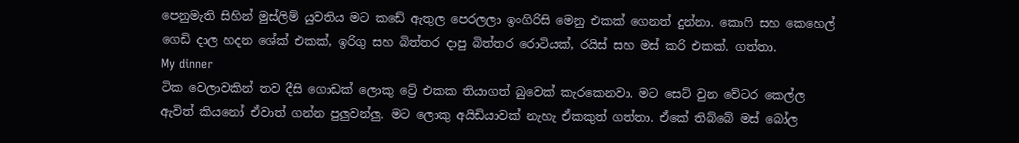පෙනුමැති සිහින් මුස්ලිම් යුවතිය මට කඩේ ඇතුල පෙරලලා ඉංගිරිසි මෙනු එකක් ගෙනත් දුන්නා. කොෆි සහ කෙහෙල් ගෙඩි දාල හදන ශේක් එකක්, ඉරිගු සහ බිත්තර දාපු බිත්තර රොටියක්, රයිස් සහ මස් කරි එකක්. ගත්තා.
My dinner
ටික වෙලාවකින් තව දීසි ගොඩක් ලොකු ට්‍රේ එකක තියාගත් බුවෙක් කැරකෙනවා. මට සෙට් වුන වේටර කෙල්ල ඇවිත් කියනෝ ඒවාත් ගන්න පුලුවන්ලු. මට ලොකු අයිඩියාවක් නැහැ ඒකකුත් ගත්තා. ඒකේ තිබ්බේ මස් බෝල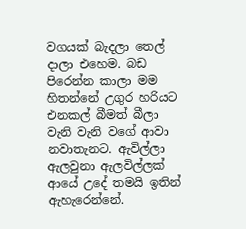වගයක් බැදලා තෙල් දාලා එහෙම. බඩ පිරෙන්න කාලා මම හිතන්නේ උගුර හරියට එනකල් බීමත් බීලා වැනි වැනි වගේ ආවා නවාතැනට. ඇවිල්ලා ඇලවුනා ඇලවිල්ලක් ආයේ උදේ තමයි ඉතින් ඇහැරෙන්නේ.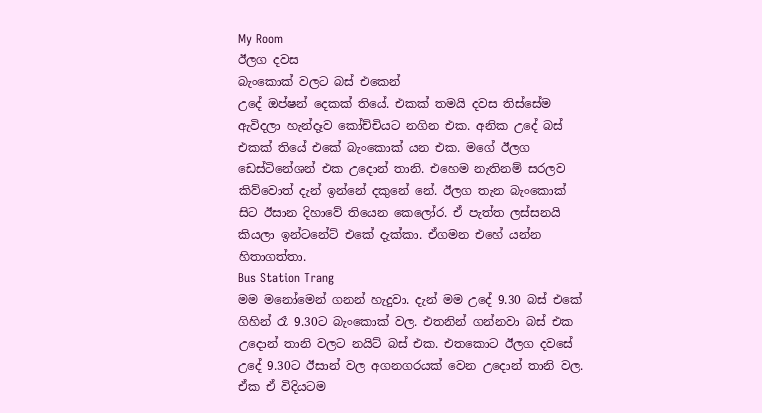My Room
ඊලග දවස
බැංකොක් වලට බස් එකෙන්
උදේ ඔප්ෂන් දෙකක් තියේ. එකක් තමයි දවස තිස්සේම ඇවිදලා හැන්දෑව කෝච්චියට නගින එක. අනික උදේ බස් එකක් තියේ එකේ බැංකොක් යන එක. මගේ ඊලග ඩෙස්ටිනේශන් එක උදොන් තානි. එහෙම නැතිනම් සරලව කිව්වොත් දැන් ඉන්නේ දකුනේ නේ. ඊලග තැන බැංකොක් සිට ඊසාන දිහාවේ තියෙන කෙලෝර. ඒ පැත්ත ලස්සනයි කියලා ඉන්ටනේට් එකේ දැක්කා. ඒගමන එහේ යන්න හිතාගත්තා.
Bus Station Trang
මම මනෝමෙන් ගනන් හැදුවා. දැන් මම උදේ 9.30 බස් එකේ ගිහින් රෑ 9.30ට බැංකොක් වල. එතනින් ගන්නවා බස් එක උදොන් තානි වලට නයිට් බස් එක. එතකොට ඊලග දවසේ උදේ 9.30ට ඊසාන් වල අගනගරයක් වෙන උදොන් තානි වල. ඒක ඒ විදියටම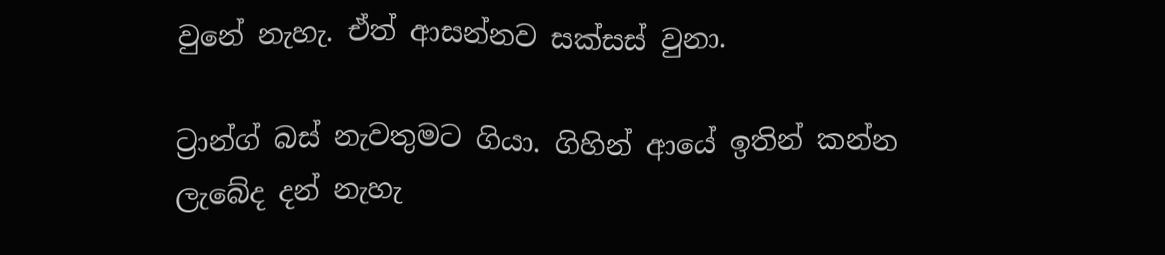වුනේ නැහැ. ඒත් ආසන්නව සක්සස් වුනා.

ට්‍රාන්ග් බස් නැවතුමට ගියා. ගිහින් ආයේ ඉතින් කන්න ලැබේද දන් නැහැ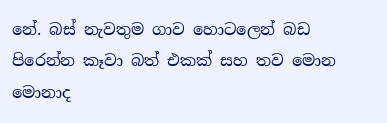නේ. බස් නැවතුම ගාව හොටලෙන් බඩ පිරෙන්න කෑවා බත් එකක් සහ තව මොන මොනාද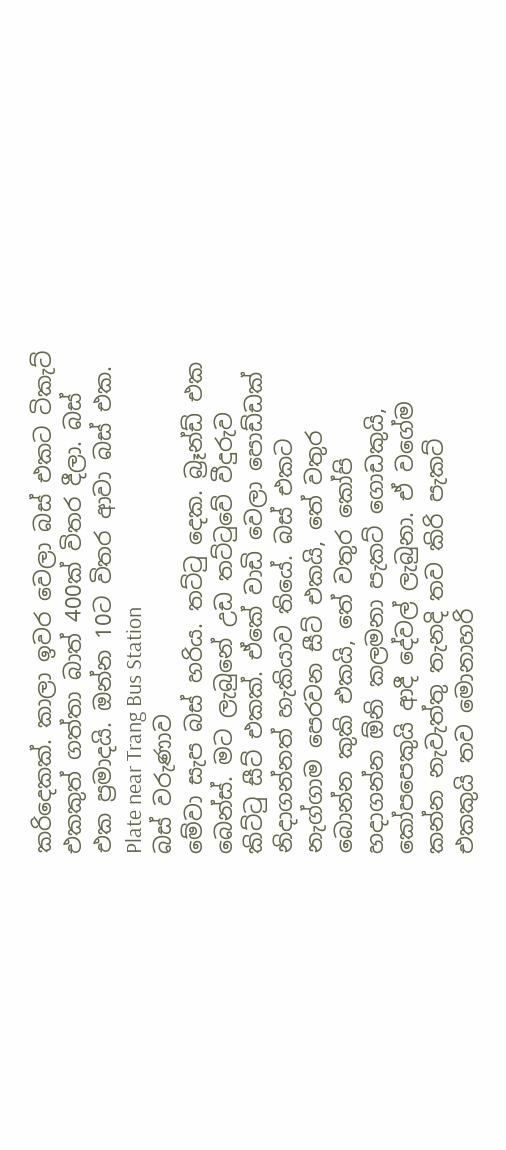කරිදෙකක්. කාලා ඉවර වෙලා බස් එකට ටිකැට් එකකුත් ගත්තා බාත් 400ක් විතර දීලා. බස් එක ප්‍රමාදයි. ඔන්න 10ට විතර ආවා බස් එක.
Plate near Trang Bus Station
බස් වරුණාව
මේවා සැප බස් හරිය. තට්ටු දෙක. බ්‍රෑන්ඩ් එක බෙන්ස්. මට ලැබුනේ උඩ තට්ටුවේ වීදුරුව කිට්ටු සීට් එකක්. ඒකේ වාඩි වෙලා පොඩ්ඩක් නිදාගන්නත් හැකියාව තියේ. බස් එකට නැග්ගාම පෙරවන සීට් එකයි, තේ වතුර බොන්න කුකි එකයි, තේ වතුර කෝපි හදාගන්න ඕනි කලමනා පැකට් ගොඩකුයි, කෝපපෙකුයි ආදී දේවල් ලැබුනා. ඒ වගේම කන්න නැවැත්තු තැනදි තව කිරි පැකට් එකකුයි තව මොනාහරි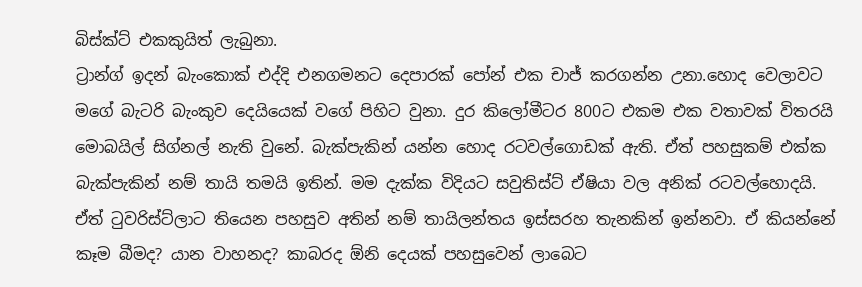බිස්ක්ට් එකකුයිත් ලැබුනා.
ට්‍රාන්ග් ඉදන් බැංකොක් එද්දි එනගමනට දෙපාරක් පෝන් එක චාජ් කරගන්න උනා.හොද වෙලාවට මගේ බැටරි බැංකුව දෙයියෙක් වගේ පිහිට වුනා. දුර කිලෝමීටර 800ට එකම එක වතාවක් විතරයි මොබයිල් සිග්නල් නැති වුනේ. බැක්පැකින් යන්න හොද රටවල්ගොඩක් ඇති. ඒත් පහසුකම් එක්ක බැක්පැකින් නම් තායි තමයි ඉතින්. මම දැක්ක විදියට සවුතිස්ට් ඒෂියා වල අනික් රටවල්හොදයි. ඒත් ටුවරිස්ට්ලාට තියෙන පහසුව අතින් නම් තායිලන්තය ඉස්සරහ තැනකින් ඉන්නවා. ඒ කියන්නේ කෑම බීමද? යාන වාහනද? කාබරද ඕනි දෙයක් පහසුවෙන් ලාබෙට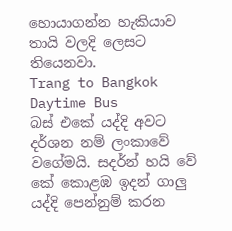හොයාගන්න හැකියාව තායි වලදි ලෙසට තියෙනවා.
Trang to Bangkok Daytime Bus
බස් එකේ යද්දි අවට දර්ශන නම් ලංකාවේ වගේමයි. සදර්න් හයි වේ කේ කොළඹ ඉදන් ගාලු යද්දි පෙන්නුම් කරන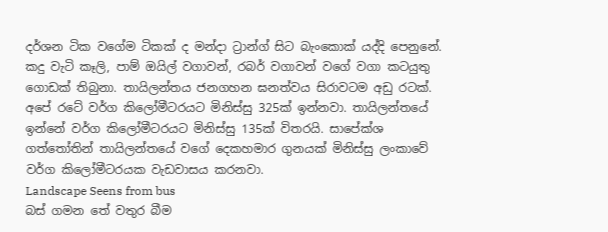දර්ශන ටික වගේම ටිකක් ද මන්දා ට්‍රාන්ග් සිට බැංකොක් යද්දි පෙනුනේ. කදු වැටි කෑලි, පාම් ඔයිල් වගාවන්, රබර් වගාවන් වගේ වගා කටයුතු ගොඩක් තිබුනා. තායිලන්තය ජනගහන ඝනත්වය සිරාවටම අඩු රටක්. අපේ රටේ වර්ග කිලෝමීටරයට මිනිස්සු 325ක් ඉන්නවා. තායිලන්තයේ ඉන්නේ වර්ග කිලෝමීටරයට මිනිස්සු 135ක් විතරයි. සාපේක්ශ ගත්තෝතින් තායිලන්තයේ වගේ දෙකහමාර ගුනයක් මිනිස්සු ලංකාවේ වර්ග කිලෝමීටරයක වැඩවාසය කරනවා.
Landscape Seens from bus
බස් ගමන තේ වතුර බීම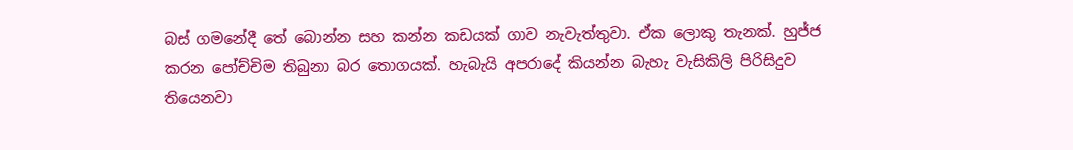බස් ගමනේදී තේ බොන්න සහ කන්න කඩයක් ගාව නැවැත්තුවා. ඒක ලොකු තැනක්. හුජ්ජ කරන පෝච්චිම තිබුනා බර තොගයක්. හැබැයි අපරාදේ කියන්න බැහැ වැසිකිලි පිරිසිදුව තියෙනවා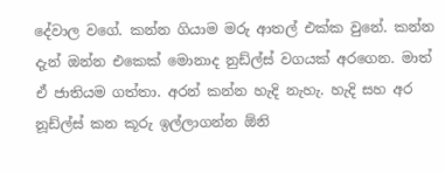දේවාල වගේ. කන්න ගියාම මරු ආතල් එක්ක වුනේ. කන්න දැන් ඔන්න එකෙක් මොනාද නුඩ්ල්ස් වගයක් අරගෙන. මාත් ඒ ජාතියම ගත්තා. අරන් කන්න හැදි නැහැ. හැදි සහ අර නූඩ්ල්ස් කන කූරු ඉල්ලාගන්න ඕනි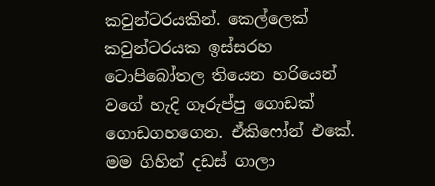කවුන්ටරයකින්. කෙල්ලෙක් කවුන්ටරයක ඉස්සරහ ටොපිබෝතල තියෙන හරියෙන් වගේ හැදි ගෑරුප්පු ගොඩක් ගොඩගහගෙන. ඒකිෆෝන් එකේ. මම ගිහින් දඩස් ගාලා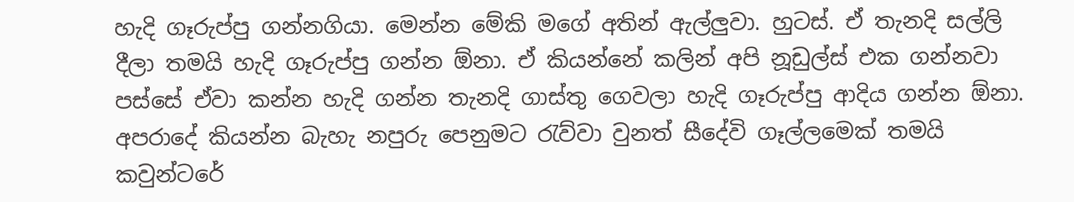හැදි ගෑරුප්පු ගන්නගියා. මෙන්න මේකි මගේ අතින් ඇල්ලුවා. හුටස්. ඒ තැනදි සල්ලි දීලා තමයි හැදි ගෑරුප්පු ගන්න ඕනා. ඒ කියන්නේ කලින් අපි නූඩුල්ස් එක ගන්නවා පස්සේ ඒවා කන්න හැදි ගන්න තැනදි ගාස්තු ගෙවලා හැදි ගෑරුප්පු ආදිය ගන්න ඕනා. අපරාදේ කියන්න බැහැ නපුරු පෙනුමට රැව්වා වුනත් සීදේවි ගෑල්ලමෙක් තමයි කවුන්ටරේ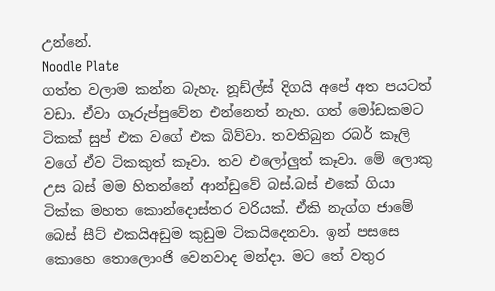උන්නේ.
Noodle Plate
ගත්ත වලාම කන්න බැහැ. නූඩ්ල්ස් දිගයි අපේ අත පයටත් වඩා. ඒවා ගෑරුප්පුවේන එන්නෙත් නැහ. ගත් මෝඩකමට ටිකක් සුප් එක වගේ එක බිව්වා. තවතිබුන රබර් කෑලි වගේ ඒව ටිකකුත් කෑවා. තව එලෝලුත් කෑවා. මේ ලොකු උස බස් මම හිතන්නේ ආන්ඩුවේ බස්.බස් එකේ ගියා ටික්ක මහත කොන්දොස්තර වරියක්. ඒකි නැග්ග ජාමේ බෙස් සීට් එකයිඅඩුම කුඩුම ටිකයිදෙනවා. ඉන් පසසෙ කොහෙ තොලොංජි වෙනවාද මන්දා. මට තේ වතුර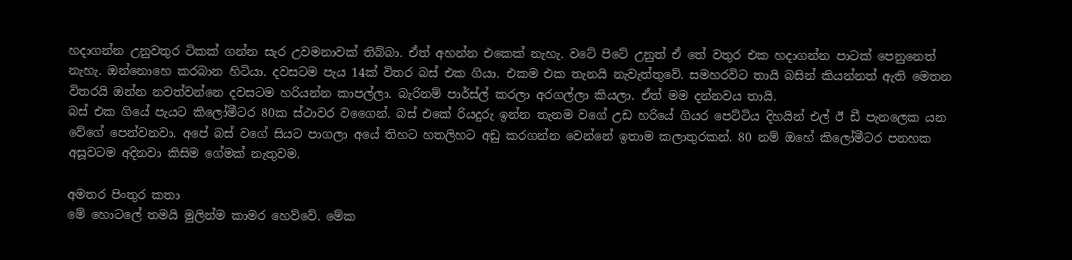හදාගන්න උනුවතුර ටිකක් ගන්න සැර උවමනාවක් තිබ්බා. ඒත් අහන්න එකෙක් නැහැ. වටේ පිටේ උනුත් ඒ තේ වතුර එක හදාගන්න පාටක් පෙනුනෙත් නැහැ. ඔන්නොහෙ කරබාන හිටියා. දවසටම පැය 14ක් විතර බස් එක ගියා. එකම එක තැනයි නැවැත්තුවේ. සමහරවිට තායි බසින් කියන්නත් ඇති මෙතන විතරයි ඔන්න නවත්වන්නෙ දවසටම හරියන්න කාපල්ලා. බැරිනම් පාර්ස්ල් කරලා අරගල්ලා කියලා. ඒත් මම දන්නවය තායි.
බස් එක ගියේ පැයට කිලෝමීටර 80ක ස්ථාවර වගෛන්. බස් එකේ රියදුරු ඉන්න තැනම වගේ උඩ හරියේ ගියර පෙට්ටිය දිහයින් එල් ඊ ඩී පැනලෙක යන වේගේ පෙන්වනවා. අපේ බස් වගේ සියට පාගලා අයේ තිහට හතලිහට අඩු කරගන්න වෙන්නේ ඉතාම කලාතුරකන්. 80 නම් ඔහේ කිලෝමීටර පනහක අසූවටම අදිනවා කිසිම ගේමක් නැතුවම.

අමතර පිංතුර කතා
මේ හොටලේ තමයි මුලින්ම කාමර හෙව්වේ. මේක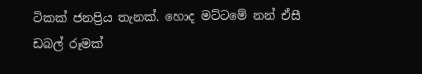ටිකක් ජනප්‍රිය තැනක්. හොද මට්ටමේ නන් ඒසී ඩබල් රූමක්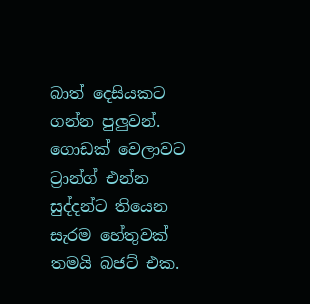බාත් දෙසියකට ගන්න පුලුවන්. ගොඩක් වෙලාවට ට්‍රාන්ග් එන්න සුද්දන්ට තියෙන සැරම හේතුවක් තමයි බජට් එක.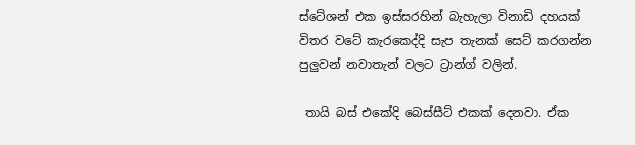ස්ටේශන් එක ඉස්සරහින් බැහැලා විනාඩි දහයක් විතර වටේ කැරකෙද්දි සැප තැනක් සෙට් කරගන්න පුලුවන් නවාතැන් වලට ට්‍රාන්ග් වලින්.

 තායි බස් එකේදි බෙස්සීට් එකක් දෙනවා. ඒක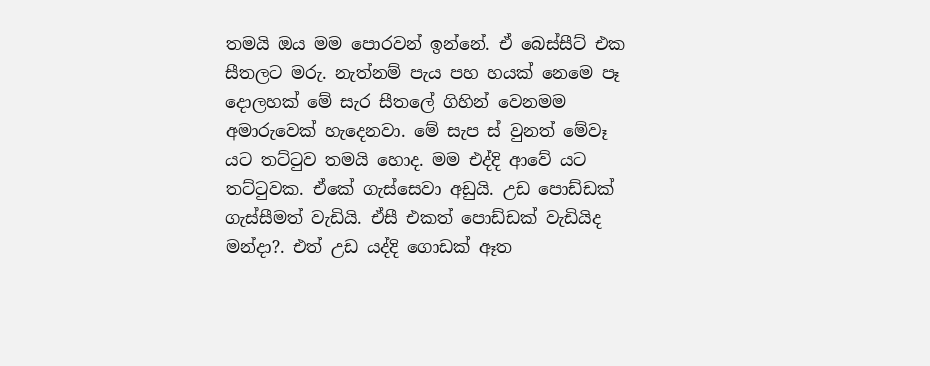තමයි ඔය මම පොරවන් ඉන්නේ. ඒ බෙස්සීට් එක සීතලට මරු. නැත්නම් පැය පහ හයක් නෙමෙ පෑ දොලහක් මේ සැර සීතලේ ගිහින් වෙනමම අමාරුවෙක් හැදෙනවා. මේ සැප ස් වුනත් මේවෑ යට තට්ටුව තමයි හොද. මම එද්දි ආවේ යට තට්ටුවක. ඒකේ ගැස්සෙවා අඩුයි. උඩ පොඩ්ඩක් ගැස්සීමත් වැඩියි. ඒසී එකත් පොඩ්ඩක් වැඩියිද මන්දා?. එත් උඩ යද්දි ගොඩක් ඈත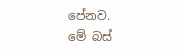පේනව.
මේ බස්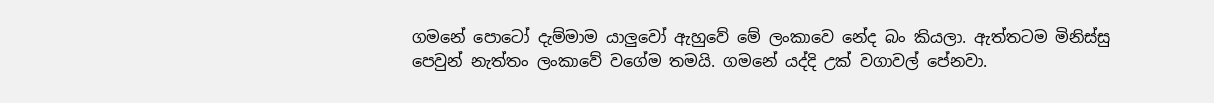ගමනේ පොටෝ දැම්මාම යාලුවෝ ඇහුවේ මේ ලංකාවෙ නේද බං කියලා. ඇත්තටම මිනිස්සු පෙවුන් නැත්තං ලංකාවේ වගේම තමයි. ගමනේ යද්දි උක් වගාවල් පේනවා.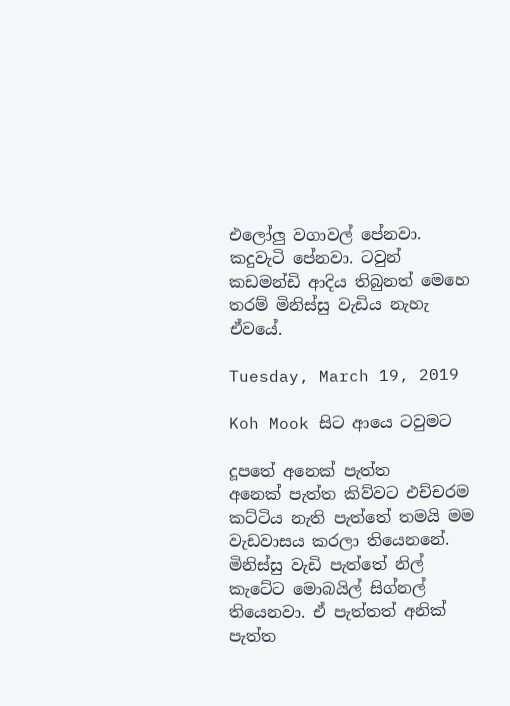එලෝලු වගාවල් පේනවා. කදුවැටි පේනවා. ටවුන් කඩමන්ඩි ආදිය තිබුනත් මෙහෙ තරම් මිනිස්සු වැඩිය නැහැ ඒවයේ.

Tuesday, March 19, 2019

Koh Mook සිට ආයෙ ටවුමට

දූපතේ අනෙක් පැත්ත
අනෙක් පැත්ත කිව්වට එච්චරම කට්ටිය නැති පැත්තේ තමයි මම වැඩවාසය කරලා තියෙනනේ.  මිනිස්සු වැඩි පැත්තේ නිල් කැටේට මොබයිල් සිග්නල් තියෙනවා. ඒ පැත්තත් අනික් පැත්ත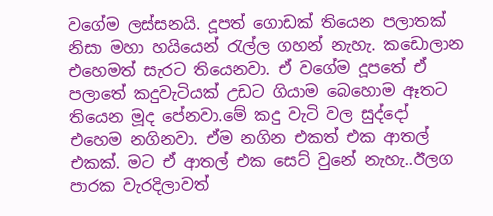වගේම ලස්සනයි. දූපත් ගොඩක් තියෙන පලාතක් නිසා මහා හයියෙන් රැල්ල ගහන් නැහැ. කඩොලාන එහෙමත් සැරට තියෙනවා. ඒ වගේම දූපතේ ඒ පලාතේ කදුවැටියක් උඩට ගියාම බෙහොම ඈතට තියෙන මූද පේනවා.මේ කදු වැටි වල සුද්දෝ එහෙම නගිනවා. ඒම නගින එකත් එක ආතල් එකක්. මට ඒ ආතල් එක සෙට් වුනේ නැහැ..ඊලග පාරක වැරදිලාවත්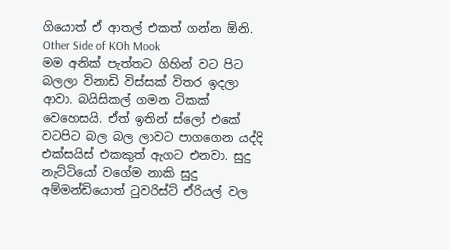ගියොත් ඒ ආතල් එකත් ගන්න ඕනි.
Other Side of KOh Mook
මම අනික් පැත්තට ගිහින් වට පිට බලලා විනාඩි විස්සක් විතර ඉදලා ආවා. බයිසිකල් ගමන ටිකක් වෙහෙසයි. ඒත් ඉතින් ස්ලෝ එකේ වටපිට බල බල ලාවට පාගගෙන යද්දි එක්සයිස් එකකුත් ඇගට එනවා. සුදු නැට්ටියෝ වගේම නාකි සුදු අම්මන්ඩියොත් ටුවරිස්ට් ඒරියල් වල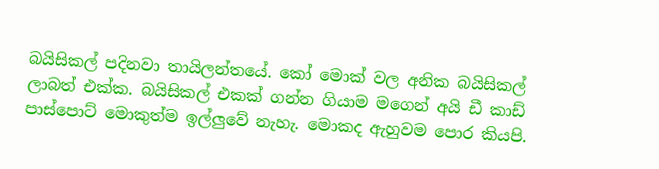බයිසිකල් පදිනවා තායිලන්තයේ. කෝ මොක් වල අනික බයිසිකල් ලාබත් එක්ක. බයිසිකල් එකක් ගන්න ගියාම මගෙන් අයි ඩී කාඩ් පාස්පොට් මොකුත්ම ඉල්ලුවේ නැහැ. මොකද ඇහුවම පොර කියපි.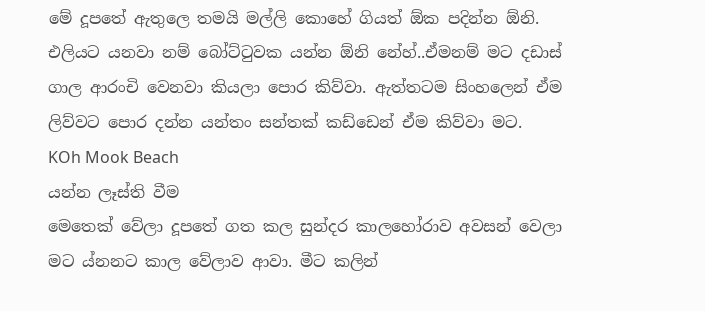මේ දූපතේ ඇතුලෙ තමයි මල්ලි කොහේ ගියත් ඕක පදින්න ඕනි. එලියට යනවා නම් බෝට්ටුවක යන්න ඕනි නේහ්..ඒමනම් මට දඩාස් ගාල ආරංචි වෙනවා කියලා පොර කිව්වා. ඇත්තටම සිංහලෙන් ඒම ලිව්වට පොර දන්න යන්තං සන්තක් කඩ්ඩෙන් ඒම කිව්වා මට.
KOh Mook Beach
යන්න ලෑස්ති වීම
මෙතෙක් වේලා දූපතේ ගත කල සුන්දර කාලහෝරාව අවසන් වෙලා මට ය්නනට කාල වේලාව ආවා. මීට කලින්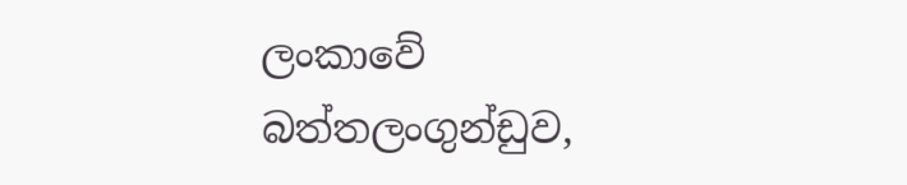ලංකාවේ බත්තලංගුන්ඩුව,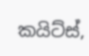කයිට්ස්,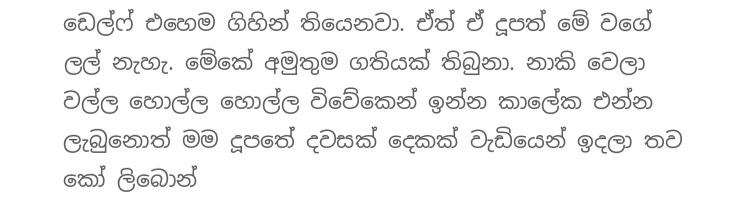ඩෙල්ෆ් එහෙම ගිහින් තියෙනවා. ඒත් ඒ දූපත් මේ වගේ ලල් නැහැ. මේකේ අමුතුම ගතියක් තිබුනා. නාකි වෙලා වල්ල හොල්ල හොල්ල විවේකෙන් ඉන්න කාලේක එන්න ලැබුනොත් මම දූපතේ දවසක් දෙකක් වැඩියෙන් ඉදලා තව කෝ ලිබොන්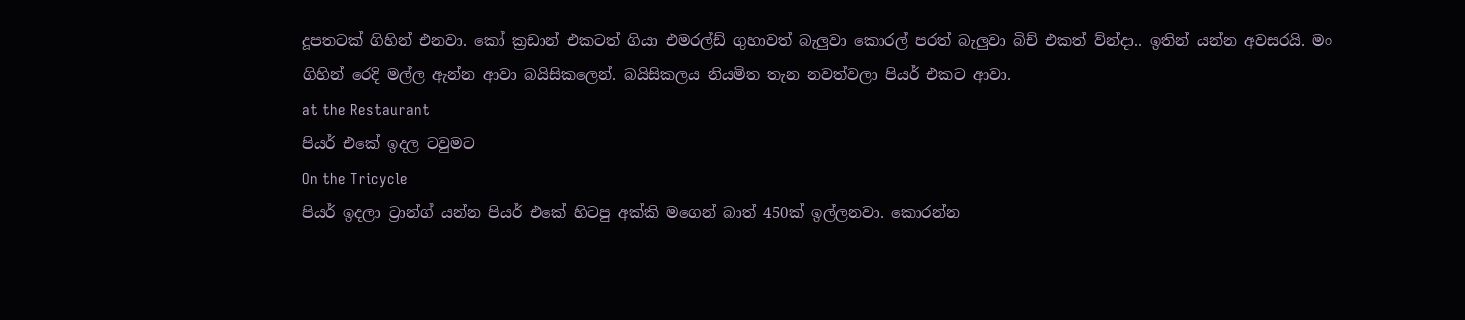දූපතටක් ගිහින් එනවා. කෝ ක්‍රඩාන් එකටත් ගියා එමරල්ඩ් ගුහාවත් බැලුවා කොරල් පරත් බැලුවා බිච් එකත් ව්න්දා.. ඉතින් යන්න අවසරයි. මං ගිහින් රෙදි මල්ල ඇන්න ආවා බයිසිකලෙන්. බයිසිකලය නියමිත තැන නවත්වලා පියර් එකට ආවා.
at the Restaurant
පියර් එකේ ඉදල ටවුමට
On the Tricycle
පියර් ඉදලා ට්‍රාන්ග් යන්න පියර් එකේ හිටපු අක්කි මගෙන් බාත් 450ක් ඉල්ලනවා. කොරන්න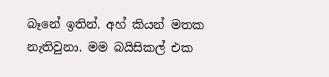බෑනේ ඉතින්. අහ් කියන් මතක නැතිවුනා. මම බයිසිකල් එක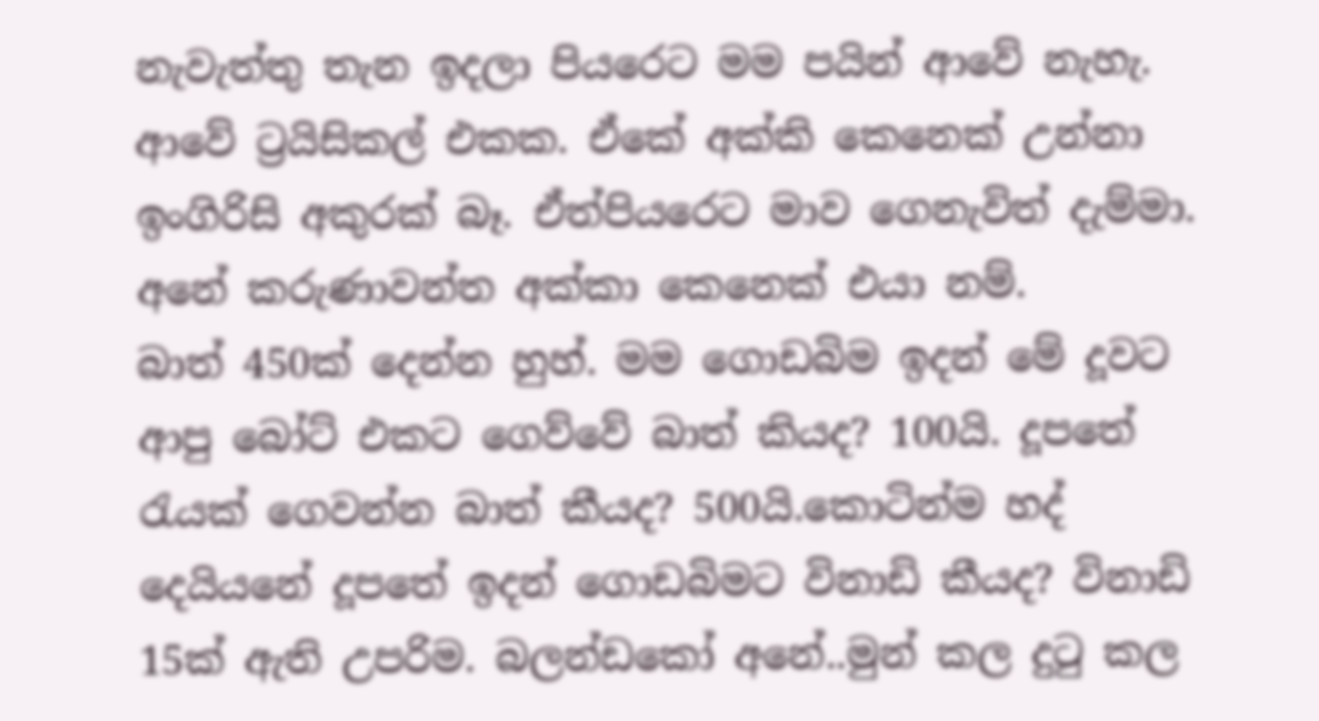නැවැත්තු තැන ඉදලා පියරෙට මම පයින් ආවේ නැහැ. ආවේ ට්‍රයිසිකල් එකක. ඒකේ අක්කි කෙනෙක් උන්නා ඉංගිරිසි අකුරක් බෑ. ඒත්පියරෙට මාව ගෙනැවිත් දැම්මා. අනේ කරුණාවන්ත අක්කා කෙනෙක් එයා නම්.
බාත් 450ක් දෙන්න හුහ්. මම ගොඩබිම ඉදන් මේ දූවට ආපු බෝට් එකට ගෙව්වේ බාත් කියද? 100යි. දූපතේ රැයක් ගෙවන්න බාත් කීයද? 500යි.කොටින්ම හද් දෙයියනේ දූපතේ ඉදන් ගොඩබිමට විනාඩි කීයද? විනාඩි 15ක් ඇති උපරිම. බලන්ඩකෝ අනේ..මුන් කල දුටු කල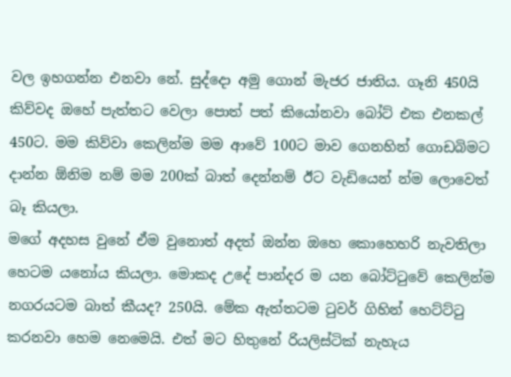වල ඉහගන්න එනවා නේ. සුද්දො අමු ගොන් මැජර ජාතිය. ගෑනි 450යි කිව්වද ඔහේ පැත්තට වෙලා පොත් පත් කියෝනවා බෝට් එක එනකල් 450ට. මම කිව්වා කෙලින්ම මම ආවේ 100ට මාව ගෙනහින් ගොඩබිමට දාන්න ඕනිම නම් මම 200ක් බාත් දෙන්නම් ඊට වැඩියෙන් න්ම ලොවෙත් බෑ කියලා.
මගේ අදහස වුනේ ඒම වුනොත් අදත් ඔන්න ඔහෙ කොහෙහරි නැවතිලා හෙටම යනෝය කියලා. මොකද උදේ පාන්දර ම යන බෝට්ටුවේ කෙලින්ම නගරයටම බාත් කීයද? 250යි. මේක ඇත්තටම ටුවර් ගිහින් හෙට්ට්ටු කරනවා හෙම නෙමෙයි. එත් මට හිතුනේ රියලිස්ටික් නැහැය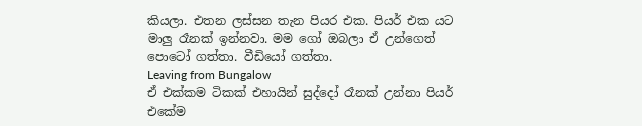කියලා. එතන ලස්සන තැන පියර එක. පියර් එක යට මාලු රෑනක් ඉන්නවා. මම ගෝ ඔබලා ඒ උන්ගෙත් පොටෝ ගත්තා. වීඩියෝ ගත්තා.
Leaving from Bungalow
ඒ එක්කම ටිකක් එහායින් සුද්දෝ රෑනක් උන්නා පියර් එකේම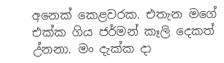අනෙක් කෙළවරක. එතැන මගේ එක්ක ගිය ජර්මන් කෑලි දෙකත් උ්නනා. මං දැක්ක දා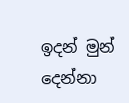ඉදන් මුන් දෙන්නා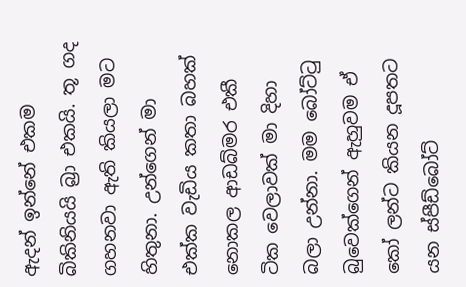ඇදන් ඉන්නේ එකම බිකිනියයි බ්‍රා එකයි. තූ ගද ගහනවා ඇති කියලා මට හිතුනා. උන්ගෙන් මා එක්ක වැඩිය කතා බහක් නොකල ආඩබ්මර එකී ටික වෙලාවක් මා දිහා බලා උන්නා. මම බෝට්ටු බුවෙක්ගෙන් ඇහුවම ඒ කෝ ලන්ට කියන දූපතට යන ස්පීඩ්බෝට්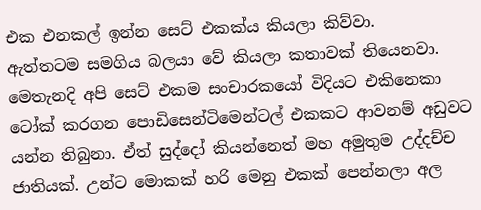එක එනකල් ඉන්න සෙට් එකක්ය කියලා කිව්වා.
ඇත්තටම සමගිය බලයා වේ කියලා කතාවක් තියෙනවා. මෙතැනදි අපි සෙට් එකම සංචාරකයෝ විදියට එකිනෙකා ටෝක් කරගන පොඩිසෙන්ටිමෙන්ටල් එකකට ආවනම් අඩුවට යන්න තිබුනා. ඒත් සුද්දෝ කියන්නෙත් මහ අමුතුම උද්දච්ච ජාතියක්. උන්ට මොකක් හරි මෙනු එකක් පෙන්නලා අල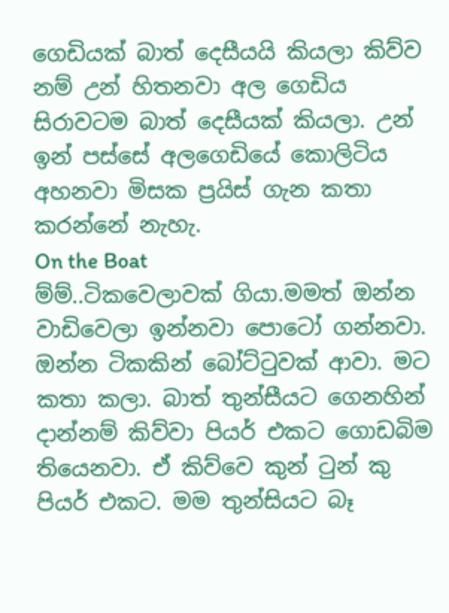ගෙඩියක් බාත් දෙසීයයි කියලා කිව්ව නම් උන් හිතනවා අල ගෙඩිය සිරාවටම බාත් දෙසීයක් කියලා. උන් ඉන් පස්සේ අලගෙඩියේ කොලිටිය අහනවා මිසක ප්‍රයිස් ගැන කතා කරන්නේ නැහැ.
On the Boat
ම්ම්..ටිකවෙලාවක් ගියා.මමත් ඔන්න වාඩිවෙලා ඉන්නවා පොටෝ ගන්නවා. ඔන්න ටිකකින් බෝට්ටුවක් ආවා. මට කතා කලා. බාත් තුන්සීයට ගෙනහින් දාන්නම් කිව්වා පියර් එකට ගොඩබිම තියෙනවා. ඒ කිව්වෙ කුන් ටුන් කු පියර් එකට. මම තුන්සියට බෑ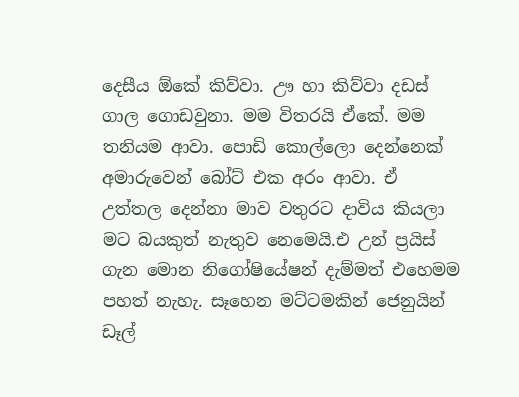දෙසීය ඕකේ කිව්වා. ඌ හා කිව්වා දඩස් ගාල ගොඩවුනා. මම විතරයි ඒකේ. මම තනියම ආවා. පොඩි කොල්ලො දෙන්නෙක් අමාරුවෙන් බෝට් එක අරං ආවා. ඒ උත්තල දෙන්නා මාව වතුරට දාවිය කියලා මට බයකුත් නැතුව නෙමෙයි.එ උන් ප්‍රයිස් ගැන මොන නිගෝෂියේෂන් දැම්මත් එහෙමම පහත් නැහැ. සෑහෙන මට්ටමකින් ජෙනුයින් ඩෑල්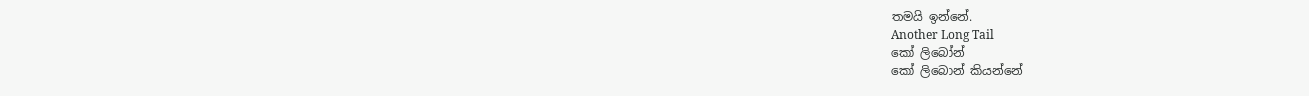තමයි ඉන්නේ.
Another Long Tail
කෝ ලිබෝන්
කෝ ලිබොන් කියන්නේ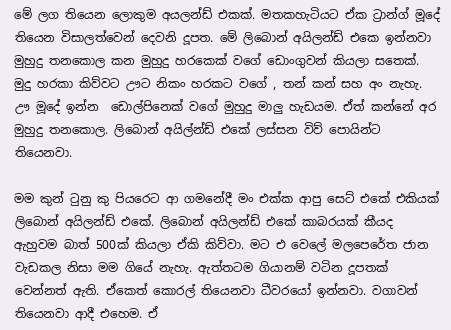මේ ලග තියෙන ලොකුම අයලන්ඩ් එකක්. මතකහැටියට ඒක ට්‍රාන්ග් මූදේ තියෙන විසාලත්වෙන් දෙවනි දූපත. මේ ලිබොන් අයිලන්ඩ් එකෙ ඉන්නවා මුහුදු තනකොල කන මුහුදු හරකෙක් වගේ ඩොංගුවන් කියලා සතෙක්. මුදු හරකා කිව්වට ඌට නිකං හරකට වගේ , තන් කන් සහ අං නැහැ. ඌ මූදේ ඉන්න  ඩොල්පිනෙක් වගේ මුහුදු මාලු හැඩයම. ඒත් කන්නේ අර මුහුදු තනකොල. ලිබොන් අයිල්න්ඩ් එකේ ලස්සන විව් පොයින්ට තියෙනවා.

මම කුන් ටුනු කු පියරෙට ආ ගමනේදී මං එක්ක ආපු සෙට් එකේ එකියක් ලිබොන් අයිලන්ඩ් එකේ. ලිබොන් අයිලන්ඩ් එකේ කාබරයක් කීයද ඇහුවම බාත් 500ක් කියලා ඒකි කිව්වා. මට එ වෙලේ මලපෙරේත ජාන වැඩකල නිසා මම ගියේ නැහැ. ඇත්තටම ගියානම් වටින දූපතක් වෙන්නත් ඇති. ඒකෙත් කොරල් තියෙනවා ධීවරයෝ ඉන්නවා. වගාවන් තියෙනවා ආදී එහෙම. ඒ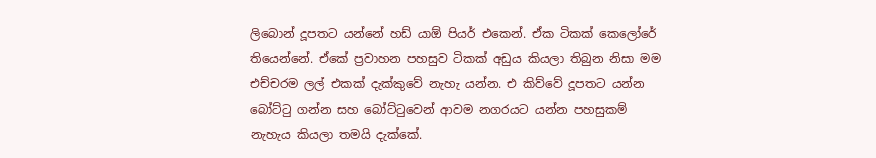ලිබොන් දූපතට යන්නේ හඩ් යාඕ පියර් එකෙන්. ඒක ටිකක් කෙලෝරේ තියෙන්නේ. ඒකේ ප්‍රවාහන පහසුව ටිකක් අඩුය කියලා තිබුන නිසා මම එච්චරම ලල් එකක් දැක්කුවේ නැහැ යන්න. එ කිව්වේ දූපතට යන්න බෝට්ටු ගන්න සහ බෝට්ටුවෙන් ආවම නගරයට යන්න පහසුකම් නැහැය කියලා තමයි දැක්කේ.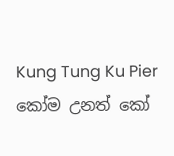Kung Tung Ku Pier
කෝම උනත් කෝ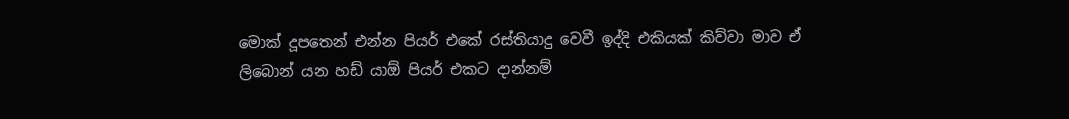මොක් දූපතෙන් එන්න පියර් එකේ රස්තියාදු වෙවී ඉද්දි එකියක් කිව්වා මාව ඒ ලිබොන් යන හඩ් යාඕ පියර් එකට දාන්නම්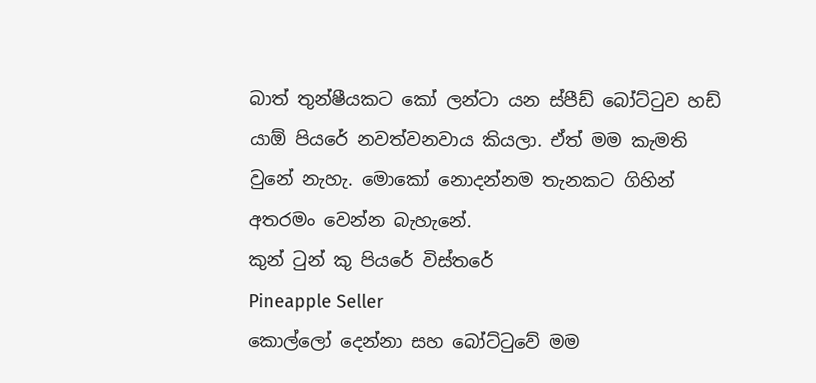බාත් තුන්ෂීයකට කෝ ලන්ටා යන ස්පීඩ් බෝට්ටුව හඩ් යාඕ පියරේ නවත්වනවාය කියලා. ඒත් මම කැමති වුනේ නැහැ. මොකෝ නොදන්නම තැනකට ගිහින් අතරමං වෙන්න බැහැනේ.
කුන් ටුන් කු පියරේ විස්තරේ
Pineapple Seller
කොල්ලෝ දෙන්නා සහ බෝට්ටුවේ මම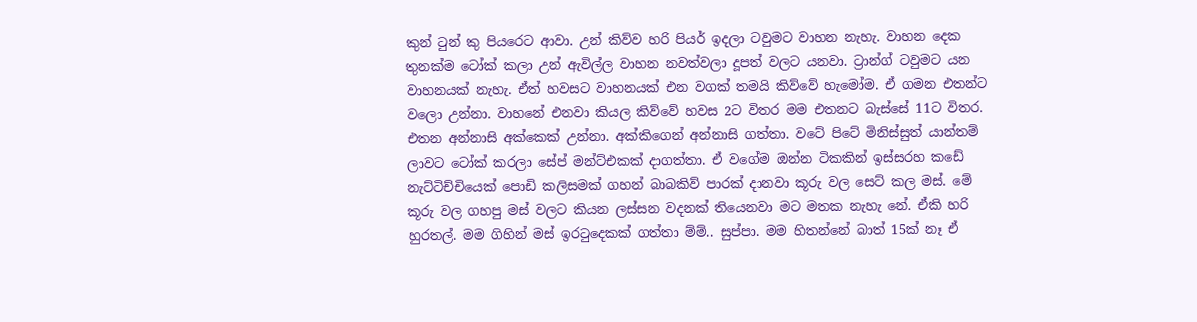කුන් ටුන් කු පියරෙට ආවා. උන් කිව්ව හරි පියර් ඉදලා ටවුමට වාහන නැහැ. වාහන දෙක තුනක්ම ටෝක් කලා උන් ඇවිල්ල වාහන නවත්වලා දූපත් වලට යනවා. ට්‍රාන්ග් ටවුමට යන වාහනයක් නැහැ. ඒත් හවසට වාහනයක් එන වගක් තමයි කිව්වේ හැමෝම. ඒ ගමන එතන්ට වලො උන්නා. වාහනේ එනවා කියල කිව්වේ හවස 2ට විතර මම එතනට බැස්සේ 11ට විතර.
එතන අන්නාසි අක්කෙක් උන්නා. අක්කිගෙන් අන්නාසි ගත්තා. වටේ පිටේ මිනිස්සුත් යාන්තම් ලාවට ටෝක් කරලා සේප් මන්ට්එකක් දාගත්තා. ඒ වගේම ඔන්න ටිකකින් ඉස්සරහ කඩේ නැට්ටිච්චියෙක් පොඩි කලිසමක් ගහන් බාබකිව් පාරක් දානවා කූරු වල සෙට් කල මස්. මේ කූරු වල ගහපු මස් වලට කියන ලස්සන වදනක් තියෙනවා මට මතක නැහැ නේ. ඒකි හරි හුරතල්. මම ගිහින් මස් ඉරටුදෙකක් ගත්තා ම්ම්.. සුප්පා. මම හිතන්නේ බාත් 15ක් නෑ ඒ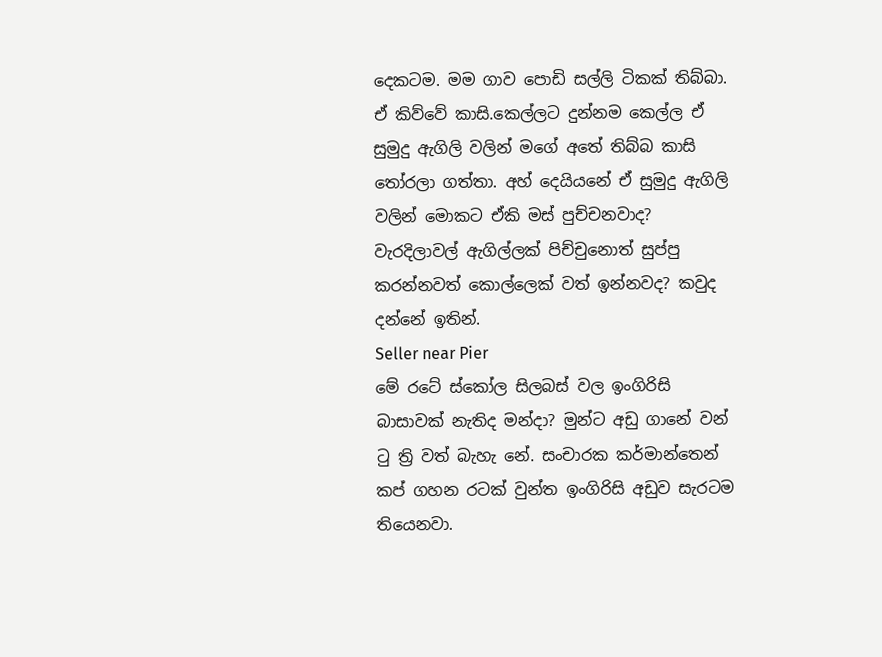දෙකටම. මම ගාව පොඩි සල්ලි ටිකක් තිබ්බා. ඒ කිව්වේ කාසි.කෙල්ලට දුන්නම කෙල්ල ඒ සුමුදු ඇගිලි වලින් මගේ අතේ තිබ්බ කාසි තෝරලා ගත්තා. අහ් දෙයියනේ ඒ සුමුදු ඇගිලි වලින් මොකට ඒකි මස් පුච්චනවාද? වැරදිලාවල් ඇගිල්ලක් පිච්චුනොත් සුප්පු කරන්නවත් කොල්ලෙක් වත් ඉන්නවද? කවුද දන්නේ ඉතින්.
Seller near Pier
මේ රටේ ස්කෝල සිලබස් වල ඉංගිරිසි බාසාවක් නැතිද මන්දා? මුන්ට අඩු ගානේ වන් ටු ත්‍රි වත් බැහැ නේ. සංචාරක කර්මාන්තෙන් කප් ගහන රටක් වුන්ත ඉංගිරිසි අඩුව සැරටම තියෙනවා.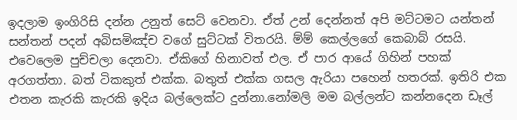ඉදලාම ඉංගිරිසි දන්න උනුත් සෙට් වෙනවා. ඒත් උන් දෙන්නත් අපි මට්ටමට යන්තන් සන්තන් පදන් අබිසමිඤ්ච වගේ සුට්ටක් විතරයි. ම්ම් කෙල්ලගේ කෙබාබ් රසයි. එවෙලෙම පුච්චලා දෙනවා. ඒකිගේ හිනාවත් එල. ඒ පාර ආයේ ගිහින් පහක් අරගත්තා. බත් ටිකකුත් එක්ක. බතුත් එක්ක ගසල ඇරියා පහෙන් හතරක්. ඉතිරි එක එතන කැරකි කැරකි ඉදිය බල්ලෙක්ට දුන්නා.නෝමලි මම බල්ලන්ට කන්නදෙන ඩෑල්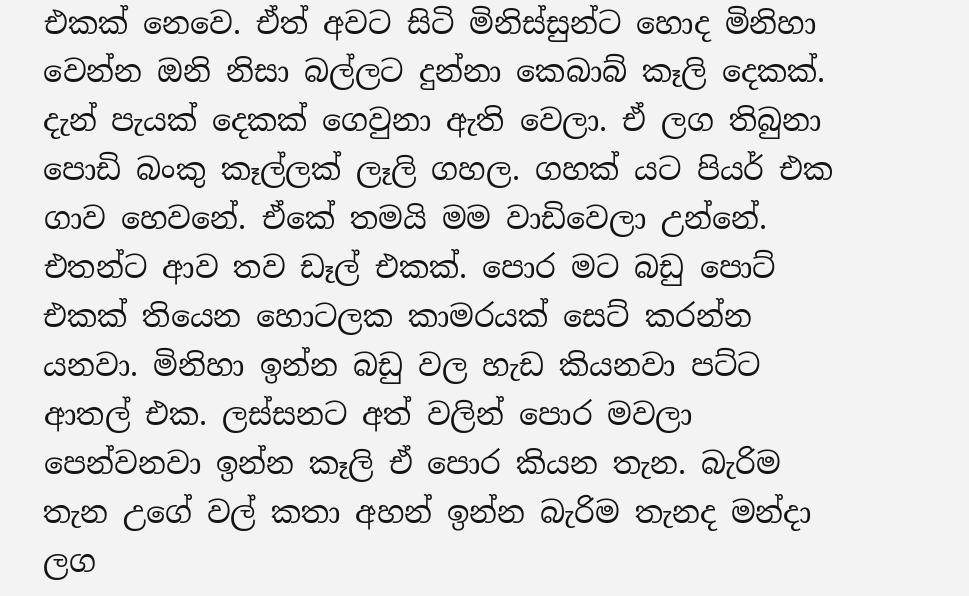එකක් නෙවෙ. ඒත් අවට සිටි මිනිස්සුන්ට හොද මිනිහා වෙන්න ඔනි නිසා බල්ලට දුන්නා කෙබාබ් කෑලි දෙකක්.
දැන් පැයක් දෙකක් ගෙවුනා ඇති වෙලා. ඒ ලග තිබුනා පොඩි බංකු කෑල්ලක් ලෑලි ගහල. ගහක් යට පියර් එක ගාව හෙවනේ. ඒකේ තමයි මම වාඩිවෙලා උන්නේ. එතන්ට ආව තව ඩෑල් එකක්. පොර මට බඩු පොට් එකක් තියෙන හොටලක කාමරයක් සෙට් කරන්න යනවා. මිනිහා ඉන්න බඩු වල හැඩ කියනවා පට්ට ආතල් එක. ලස්සනට අත් වලින් පොර මවලා පෙන්වනවා ඉන්න කෑලි ඒ පොර කියන තැන. බැරිම තැන උගේ වල් කතා අහන් ඉන්න බැරිම තැනද මන්දා ලග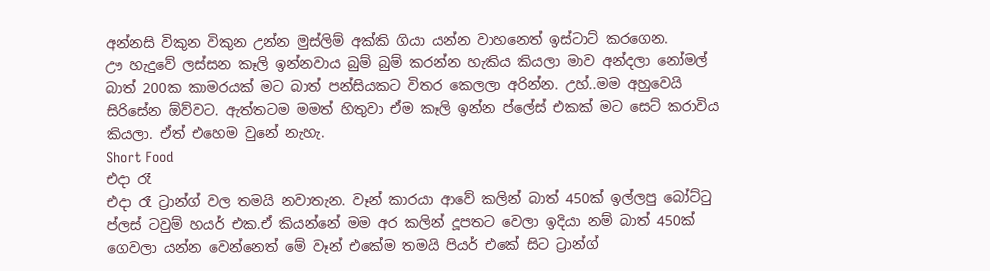අන්නසි විකුන විකුන උන්න මුස්ලිම් අක්කි ගියා යන්න වාහනෙත් ඉස්ටාට් කරගෙන.
ඌ හැදුවේ ලස්සන කෑලි ඉන්නවාය බුම් බුම් කරන්න හැකිය කියලා මාව අන්දලා නෝමල් බාත් 200ක කාමරයක් මට බාත් පන්සියකට විතර කෙලලා අරින්න. උහ්..මම අහුවෙයි සිරිසේන ඕව්වට. ඇත්තටම මමත් හිතුවා ඒම කෑලි ඉන්න ප්ලේස් එකක් මට සෙට් කරාවිය කියලා. ඒත් එහෙම වුනේ නැහැ.
Short Food
එදා රෑ
එදා රෑ ට්‍රාන්ග් වල තමයි නවාතැන. වෑන් කාරයා ආවේ කලින් බාත් 450ක් ඉල්ලපු බෝට්ටු ප්ලස් ටවුම් හයර් එක.ඒ කියන්නේ මම අර කලින් දූපතට වෙලා ඉදියා නම් බාත් 450ක් ගෙවලා යන්න වෙන්නෙත් මේ වෑන් එකේම තමයි පියර් එකේ සිට ට්‍රාන්ග්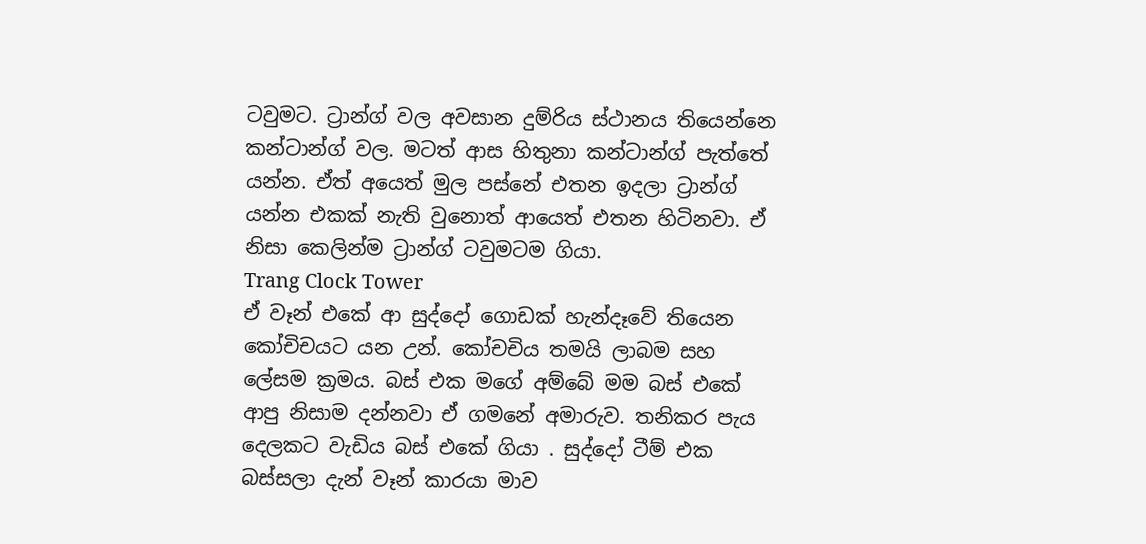ටවුමට. ට්‍රාන්ග් වල අවසාන දුම්රිය ස්ථානය තියෙන්නෙ කන්ටාන්ග් වල. මටත් ආස හිතුනා කන්ටාන්ග් පැත්තේ යන්න. ඒත් අයෙත් මුල පස්නේ එතන ඉදලා ට්‍රාන්ග් යන්න එකක් නැති වුනොත් ආයෙත් එතන හිටිනවා. ඒ නිසා කෙලින්ම ට්‍රාන්ග් ටවුමටම ගියා.
Trang Clock Tower
ඒ වෑන් එකේ ආ සුද්දෝ ගොඩක් හැන්දෑවේ තියෙන කෝචිචයට යන උන්. කෝචචිය තමයි ලාබම සහ ලේසම ක්‍රමය. බස් එක මගේ අම්බේ මම බස් එකේ ආපු නිසාම දන්නවා ඒ ගමනේ අමාරුව. තනිකර පැය දෙලකට වැඩිය බස් එකේ ගියා . සුද්දෝ ටීම් එක බස්සලා දැන් වෑන් කාරයා මාව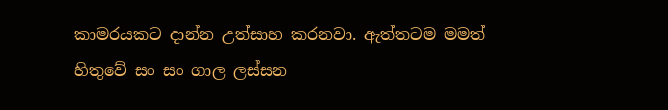කාමරයකට දාන්න උත්සාහ කරනවා. ඇත්තටම මමත් හිතුවේ සං සං ගාල ලස්සන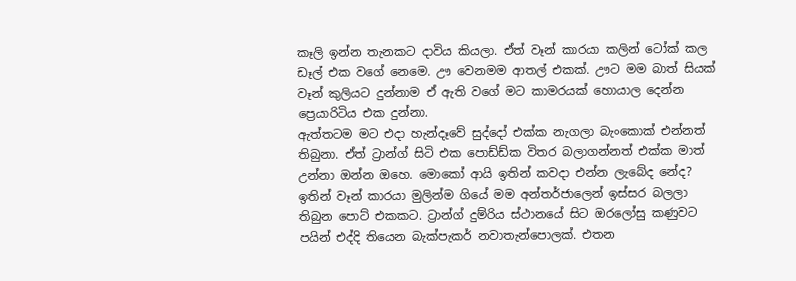කෑලි ඉන්න තැනකට දාවිය කියලා. ඒත් වෑන් කාරයා කලින් ටෝක් කල ඩෑල් එක වගේ නෙමෙ. ඌ වෙනමම ආතල් එකක්. ඌට මම බාත් සියක් වෑන් කුලියට දුන්නාම ඒ ඇති වගේ මට කාමරයක් හොයාල දෙන්න ප්‍රෙයාරිටිය එක දුන්නා.
ඇත්තටම මට එදා හැන්දෑවේ සුද්දෝ එක්ක නැගලා බැංකොක් එන්නත් තිබුනා. ඒත් ට්‍රාන්ග් සිටි එක පොඩ්ඩ්ක විතර බලාගන්නත් එක්ක මාත් උන්නා ඔන්න ඔහෙ. මොකෝ ආයි ඉතින් කවදා එන්න ලැබේද නේද? ඉතින් වෑන් කාරයා මුලින්ම ගියේ මම අන්තර්ජාලෙන් ඉස්සර බලලා තිබුන පොට් එකකට. ට්‍රාන්ග් දුම්රිය ස්ථානයේ සිට ඔරලෝසු කණුවට පයින් එද්දි තියෙන බැක්පැකර් නවාතැන්පොලක්. එතන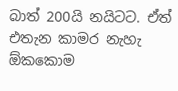බාත් 200යි නයිටට. ඒත් එතැන කාමර නැහැ ඕකකොම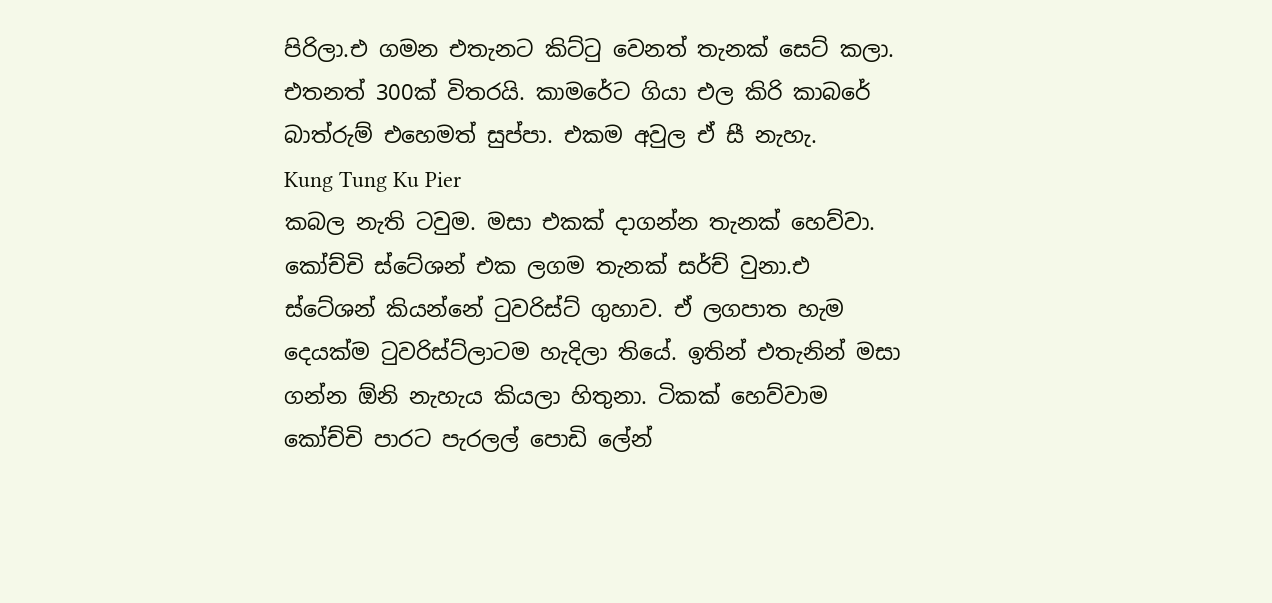පිරිලා.එ ගමන එතැනට කිට්ටු වෙනත් තැනක් සෙට් කලා. එතනත් 300ක් විතරයි. කාමරේට ගියා එල කිරි කාබරේ බාත්රුම් එහෙමත් සුප්පා. එකම අවුල ඒ සී නැහැ.
Kung Tung Ku Pier
කබල නැති ටවුම. මසා එකක් දාගන්න තැනක් හෙව්වා. කෝච්චි ස්ටේශන් එක ලගම තැනක් සර්ච් වුනා.එ ස්ටේශන් කියන්නේ ටුවරිස්ට් ගුහාව. ඒ ලගපාත හැම දෙයක්ම ටුවරිස්ට්ලාටම හැදිලා තියේ. ඉතින් එතැනින් මසා ගන්න ඕනි නැහැය කියලා හිතුනා. ටිකක් හෙව්වාම කෝච්චි පාරට පැරලල් පොඩි ලේන්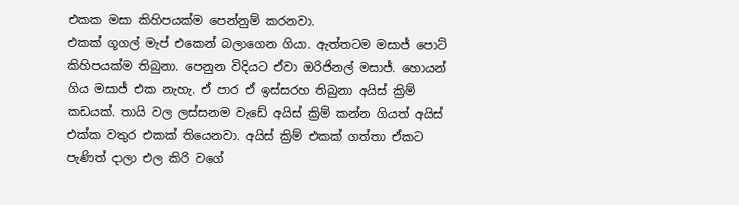එකක මසා කිහිපයක්ම පෙන්නුම් කරනවා.
එකක් ගූගල් මැප් එකෙන් බලාගෙන ගියා. ඇත්තටම මසාජ් පොට් කිහිපයක්ම තිබුනා. පෙනුන විදියට ඒවා ඔරිජිනල් මසාජ්. හොයන් ගිය මසාජ් එක නැහැ. ඒ පාර ඒ ඉස්සරහ තිබුනා අයිස් ක්‍රිම් කඩයක්. තායි වල ලස්සනම වැඩේ අයිස් ක්‍රිම් කන්න ගියත් අයිස් එක්ක වතුර එකක් තියෙනවා. අයිස් ක්‍රිම් එකක් ගත්තා ඒකට පැණිත් දාලා එල කිරි වගේ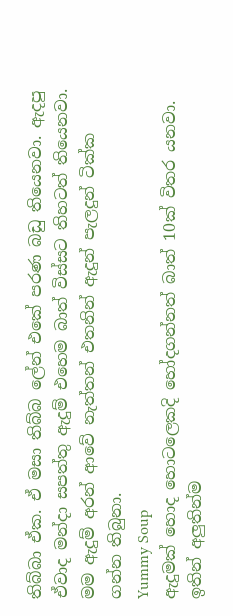තිබ්බා ඒක. ඒ මසා තිබ්බ ලේන් එකේ පරණ බඩු තියෙනවා. ඇදපු ඒවාද මන්දා සපත්තු ඇදුම් එහෙම බාත් විස්සට තිහටත් තියෙනවා. මම ඇදුම් අරන් ආවේ නැත්තන් එතනින් ඇදුන් පැලදුන් ටික්ක ගන්න තිබුනා.
Yummy Soup
ඇදුමක් හොද හොටලෙකදි හෝදගන්නත් බාත් 10ක් විතර යනවා. ඉතින් අලුතින්ම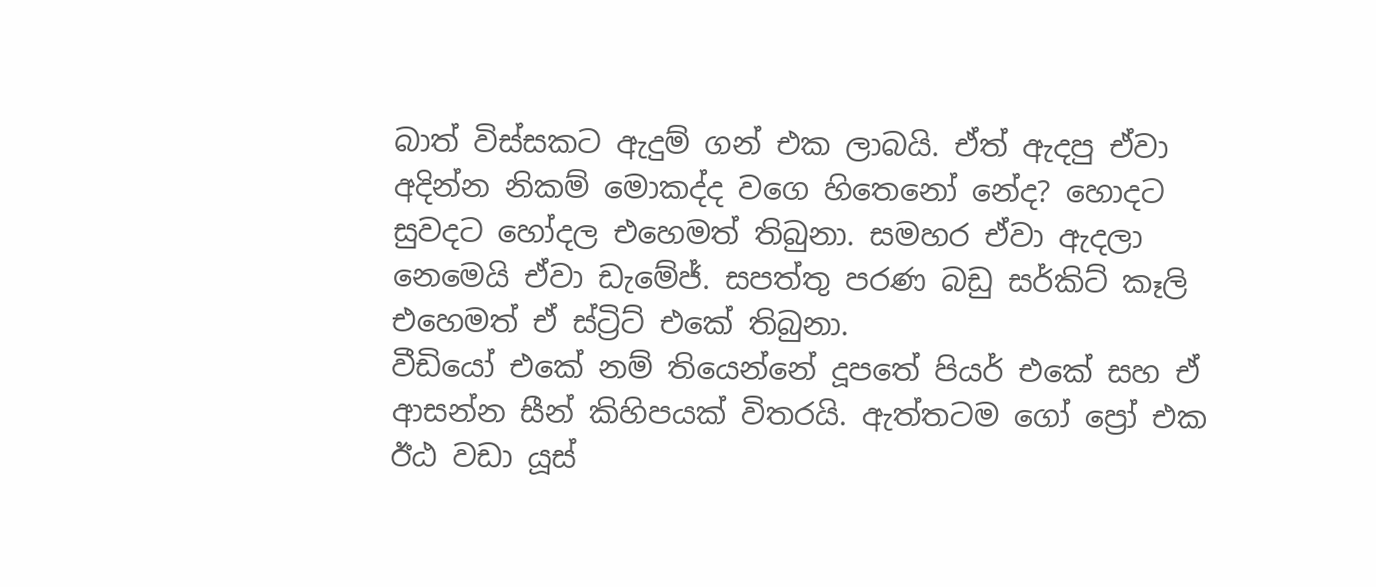බාත් විස්සකට ඇදුම් ගන් එක ලාබයි. ඒත් ඇදපු ඒවා අදින්න නිකම් මොකද්ද වගෙ හිතෙනෝ නේද? හොදට සුවදට හෝදල එහෙමත් තිබුනා. සමහර ඒවා ඇදලා නෙමෙයි ඒවා ඩැමේජ්. සපත්තු පරණ බඩු සර්කිට් කෑලි එහෙමත් ඒ ස්ට්‍රිට් එකේ තිබුනා.
වීඩියෝ එකේ නම් තියෙන්නේ දූපතේ පියර් එකේ සහ ඒ ආසන්න සීන් කිහිපයක් විතරයි. ඇත්තටම ගෝ ප්‍රෝ එක ඊඨ වඩා යූස්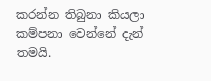කරන්න තිබුනා කියලා කම්පනා වෙන්නේ දැන් තමයි.